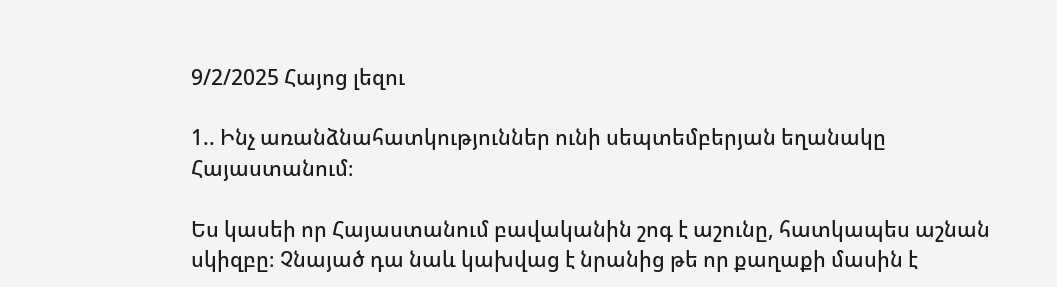9/2/2025 Հայոց լեզու

1.. Ինչ առանձնահատկություններ ունի սեպտեմբերյան եղանակը Հայաստանում։

Ես կասեի որ Հայաստանում բավականին շոգ է աշունը, հատկապես աշնան սկիզբը։ Չնայած դա նաև կախվաց է նրանից թե որ քաղաքի մասին է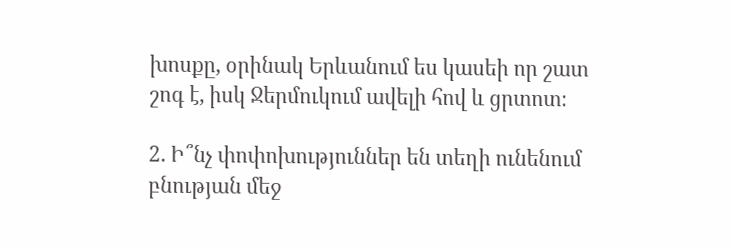խոսքը, օրինակ Երևանում ես կասեի որ շատ շոգ է, իսկ Ջերմուկում ավելի հով և ցրտոտ։

2. Ի՞նչ փոփոխություններ են տեղի ունենում բնության մեջ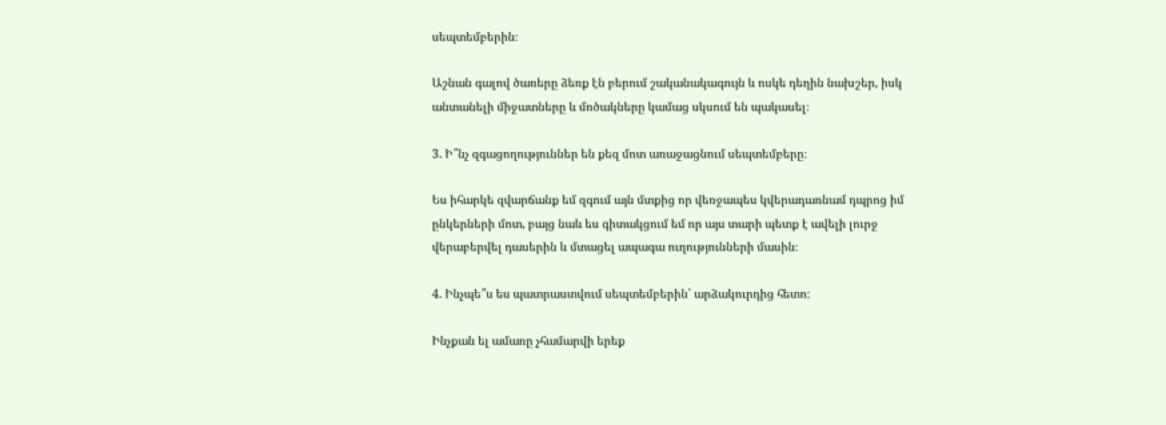սեպտեմբերին։

Աշնան գալով ծառերը ձեռք էն բերում շականակագույն և ոսկե դեղին նախշեր, իսկ անտանելի միջատները և մոծակները կամաց սկսում են պակասել։

3. Ի՞նչ զգացողություններ են քեզ մոտ առաջացնում սեպտեմբերը։

Ես իհարկե զվարճանք եմ զգում այն մտքից որ վեռջապես կվերադառնամ դպրոց իմ ընկերների մոտ, բայց նաև ես գիտակցում եմ որ այս տարի պետք է ավելի լուրջ վերաբերվել դասերին և մտացել ապագա ուղությունների մասին։

4. Ինչպե՞ս ես պատրաստվում սեպտեմբերին՝ արձակուրդից հետո։

Ինչքան ել ամառը չհամարվի երեք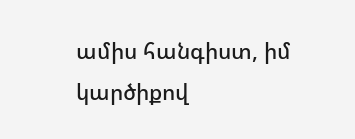ամիս հանգիստ, իմ կարծիքով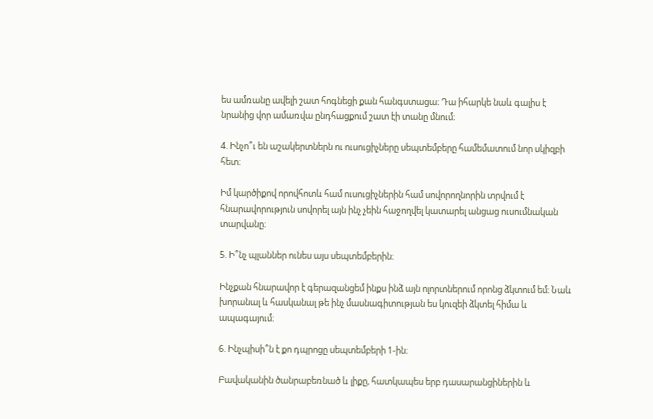ես ամռանը ավելի շատ հոգնեցի քան հանգստացա։ Դա իհարկե նաև գալիս է նրանից վոր ամառվա ընդհացքում շատ էի տանը մնում։

4. Ինչո՞ւ են աշակերտներն ու ուսուցիչները սեպտեմբերը համեմատում նոր սկիզբի հետ։

Իմ կարծիքով որովհոտև համ ուսուցիչներին համ սովորողնորին տրվում է հնարավորություն սովորել այն ինչ չեին հաջողվել կատարել անցաց ուսումնական տարվանը։

5. Ի՞նչ պլաններ ունես այս սեպտեմբերին։

Ինչքան հնարավոր է գերազանցեմ ինքս ինձ այն ոլորտներում որոնց ձկտում եմ։ Նաև խորանալ և հասկանալ թե ինչ մասնագիտության ես կուզեի ձկտել հիմա և ապագայում։

6. Ինչպիսի՞ն է քո դպրոցը սեպտեմբերի 1-ին։

Բավականին ծանրաբեռնած և լիքը, հատկապես երբ դասարանցիներին և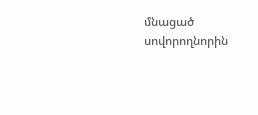մնացած սովորողնորին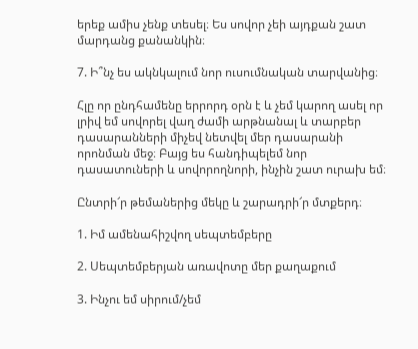երեք ամիս չենք տեսել։ Ես սովոր չեի այդքան շատ մարդանց քանանկին։

7. Ի՞նչ ես ակնկալում նոր ուսումնական տարվանից։

Հլը որ ընդհամենը երրորդ օրն է և չեմ կարող ասել որ լրիվ եմ սովորել վաղ ժամի արթնանալ և տարբեր դասարանների միչեվ նետվել մեր դասարանի որոնման մեջ։ Բայց ես հանդիպելեմ նոր դասատուների և սովորողնորի, ինչին շատ ուրախ եմ։

Ընտրի՜ր թեմաներից մեկը և շարադրի՜ր մտքերդ։

1. Իմ ամենահիշվող սեպտեմբերը

2. Սեպտեմբերյան առավոտը մեր քաղաքում

3. Ինչու եմ սիրում/չեմ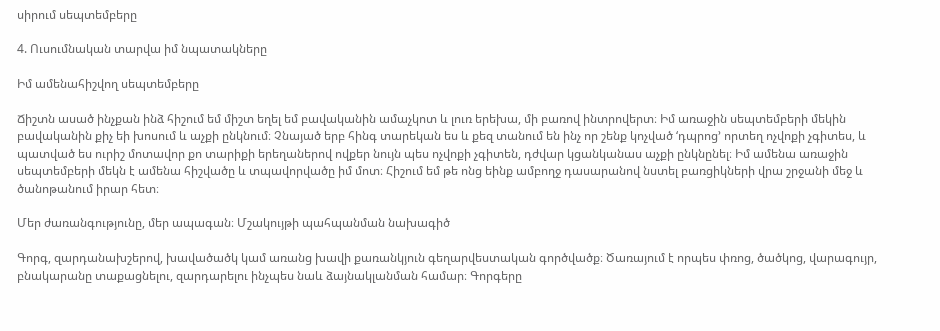սիրում սեպտեմբերը

4. Ուսումնական տարվա իմ նպատակները

Իմ ամենահիշվող սեպտեմբերը

Ճիշտն ասած ինչքան ինձ հիշում եմ միշտ եղել եմ բավականին ամաչկոտ և լուռ երեխա, մի բառով ինտրովերտ։ Իմ առաջին սեպտեմբերի մեկին բավականին քիչ եի խոսում և աչքի ընկնում։ Չնայած երբ հինգ տարեկան ես և քեզ տանում են ինչ որ շենք կոչված ‘դպրոց’ որտեղ ոչվոքի չգիտես, և պատված ես ուրիշ մոտավոր քո տարիքի երեղաներով ովքեր նույն պես ոչվոքի չգիտեն, դժվար կցանկանաս աչքի ընկնընել։ Իմ ամենա առաջին սեպտեմբերի մեկն է ամենա հիշվածը և տպավորվածը իմ մոտ։ Հիշում եմ թե ոնց եինք ամբողջ դասարանով նստել բառցիկների վրա շրջանի մեջ և ծանոթանում իրար հետ։

Մեր ժառանգությունը, մեր ապագան։ Մշակույթի պահպանման նախագիծ

Գորգ, զարդանախշերով, խավածածկ կամ առանց խավի քառանկյուն գեղարվեստական գործվածք։ Ծառայում է որպես փռոց, ծածկոց, վարագույր, բնակարանը տաքացնելու, զարդարելու ինչպես նաև ձայնակլանման համար։ Գորգերը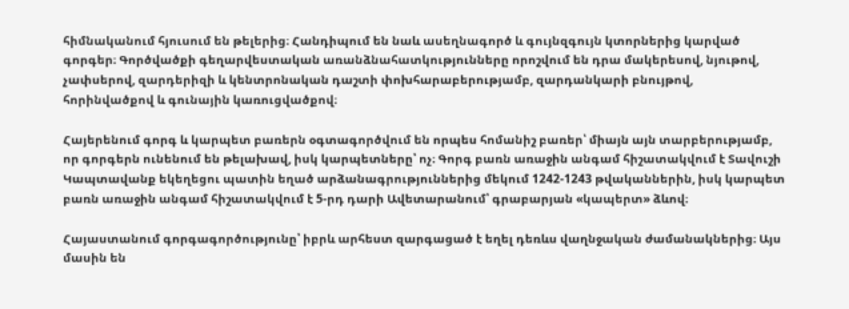հիմնականում հյուսում են թելերից։ Հանդիպում են նաև ասեղնագործ և գույնզգույն կտորներից կարված գորգեր։ Գործվածքի գեղարվեստական առանձնահատկությունները որոշվում են դրա մակերեսով, նյութով, չափսերով, զարդերիզի և կենտրոնական դաշտի փոխհարաբերությամբ, զարդանկարի բնույթով, հորինվածքով և գունային կառուցվածքով։

Հայերենում գորգ և կարպետ բառերն օգտագործվում են որպես հոմանիշ բառեր՝ միայն այն տարբերությամբ, որ գորգերն ունենում են թելախավ, իսկ կարպետները՝ ոչ։ Գորգ բառն առաջին անգամ հիշատակվում է Տավուշի Կապտավանք եկեղեցու պատին եղած արձանագրություններից մեկում 1242-1243 թվականներին, իսկ կարպետ բառն առաջին անգամ հիշատակվում է 5-րդ դարի Ավետարանում՝ գրաբարյան «կապերտ» ձևով։

Հայաստանում գորգագործությունը՝ իբրև արհեստ զարգացած է եղել դեռևս վաղնջական ժամանակներից։ Այս մասին են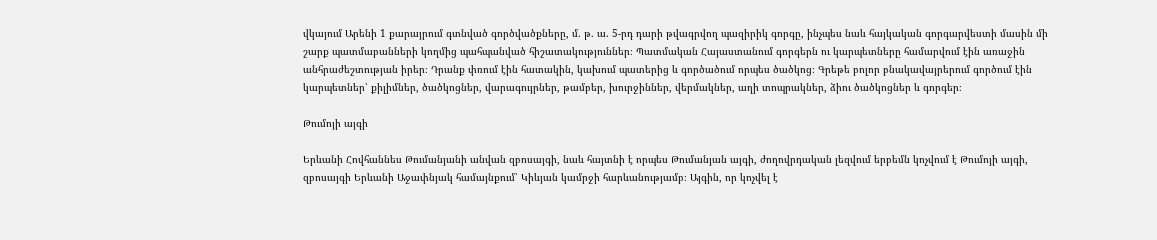վկայում Արենի 1 քարայրում գտնված գործվածքները, մ. թ. ա. 5-րդ դարի թվագրվող պազիրիկ գորգը, ինչպես նաև հայկական գորգարվեստի մասին մի շարք պատմաբանների կողմից պահպանված հիշատակություններ։ Պատմական Հայաստանում գորգերն ու կարպետները համարվում էին առաջին անհրաժեշտության իրեր։ Դրանք փռում էին հատակին, կախում պատերից և գործածում որպես ծածկոց։ Գրեթե բոլոր բնակավայրերում գործում էին կարպետներ՝ քիլիմներ, ծածկոցներ, վարագույրներ, թամբեր, խուրջիններ, վերմակներ, աղի տոպրակներ, ձիու ծածկոցներ և գորգեր։

Թումոյի այգի

Երևանի Հովհաննես Թումանյանի անվան զբոսայգի, նաև հայտնի է որպես Թումանյան այգի, ժողովրդական լեզվում երբեմն կոչվում է Թումոյի այգի, զբոսայգի Երևանի Աջափնյակ համայնքում՝ Կիևյան կամրջի հարևանությամբ։ Այգին, որ կոչվել է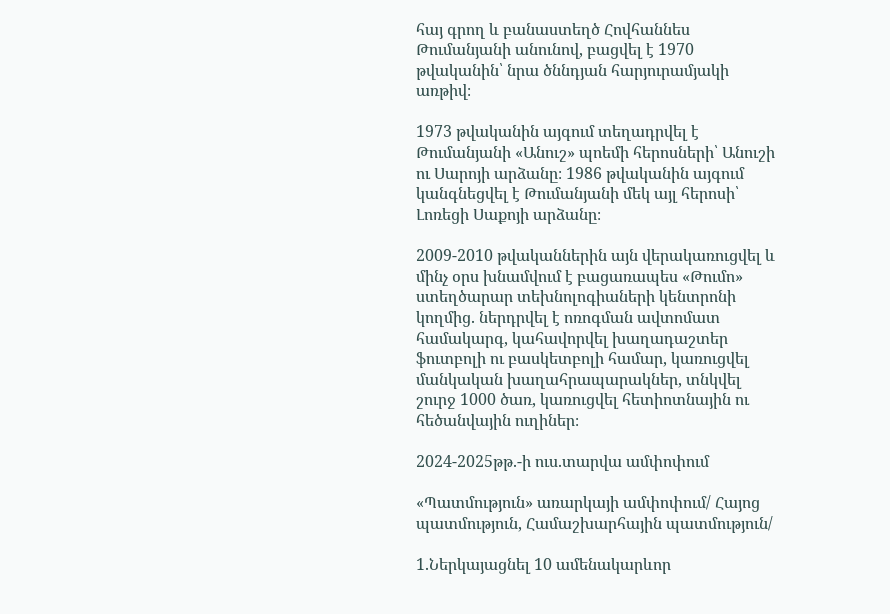հայ գրող և բանաստեղծ Հովհաննես Թումանյանի անունով, բացվել է 1970 թվականին՝ նրա ծննդյան հարյուրամյակի առթիվ։

1973 թվականին այգում տեղադրվել է Թումանյանի «Անուշ» պոեմի հերոսների՝ Անուշի ու Սարոյի արձանը։ 1986 թվականին այգում կանգնեցվել է Թումանյանի մեկ այլ հերոսի՝ Լոռեցի Սաքոյի արձանը։

2009-2010 թվականներին այն վերակառուցվել և մինչ օրս խնամվում է բացառապես «Թումո» ստեղծարար տեխնոլոգիաների կենտրոնի կողմից. ներդրվել է ոռոգման ավտոմատ համակարգ, կահավորվել խաղադաշտեր ֆուտբոլի ու բասկետբոլի համար, կառուցվել մանկական խաղահրապարակներ, տնկվել շուրջ 1000 ծառ, կառուցվել հետիոտնային ու հեծանվային ուղիներ։

2024-2025թթ.-ի ուս.տարվա ամփոփում

«Պատմություն» առարկայի ամփոփում/ Հայոց պատմություն, Համաշխարհային պատմություն/

1.Ներկայացնել 10 ամենակարևոր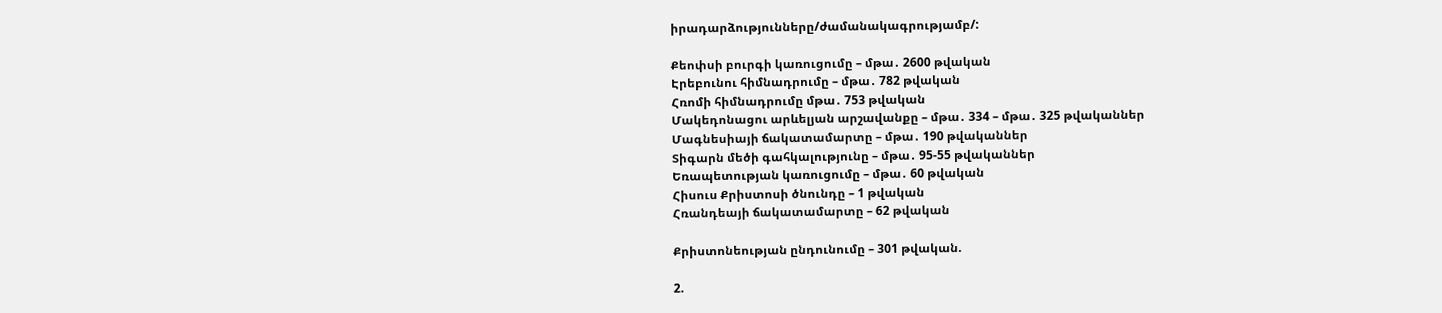իրադարձությունները/ժամանակագրությամբ/:

Քեոփսի բուրգի կառուցումը – մթա․ 2600 թվական
Էրեբունու հիմնադրումը – մթա․ 782 թվական
Հռոմի հիմնադրումը մթա․ 753 թվական
Մակեդոնացու արևելյան արշավանքը – մթա․ 334 – մթա․ 325 թվականներ
Մագնեսիայի ճակատամարտը – մթա․ 190 թվականներ
Տիգարն մեծի գահկալությունը – մթա․ 95-55 թվականներ
Եռապետության կառուցումը – մթա․ 60 թվական
Հիսուս Քրիստոսի ծնունդը – 1 թվական
Հռանդեայի ճակատամարտը – 62 թվական

Քրիստոնեության ընդունումը – 301 թվական.

2.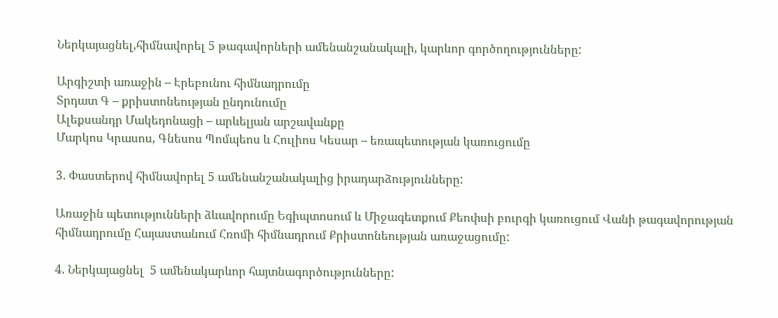Ներկայացնել,հիմնավորել 5 թագավորների ամենանշանակալի, կարևոր գործողությունները:

Արգիշտի առաջին – Էրեբունու հիմնադրումը
Տրդատ Գ – քրիստոնեության ընդունումը
Ալեքսանդր Մակեդոնացի – արևելյան արշավանքը
Մարկոս Կրասոս, Գնեսոս Պոմպեոս և Հուլիոս Կեսար – եռապետության կառուցումը

3. Փաստերով հիմնավորել 5 ամենանշանակալից իրադարձությունները:

Առաջին պետությունների ձևավորումը Եգիպտոսում և Միջագետքում Քեոփսի բուրգի կառուցում Վանի թագավորության հիմնադրումը Հայաստանում Հռոմի հիմնադրում Քրիստոնեության առաջացումը:

4. Ներկայացնել  5 ամենակարևոր հայտնագործությունները: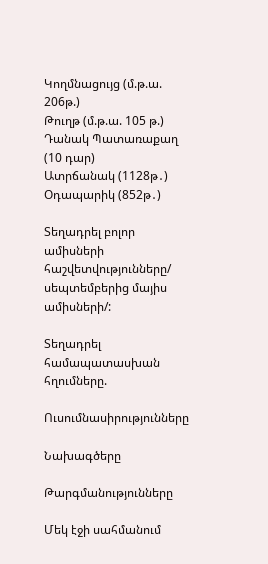Կողմնացույց (մ.թ.ա. 206թ.)
Թուղթ (մ.թ.ա. 105 թ.)
Դանակ Պատառաքաղ (10 դար)
Ատրճանակ (1128թ․)
Օդապարիկ (852թ․)

Տեղադրել բոլոր ամիսների հաշվետվությունները/ սեպտեմբերից մայիս  ամիսների/:

Տեղադրել համապատասխան հղումները.

Ուսումնասիրությունները

Նախագծերը

Թարգմանությունները

Մեկ էջի սահմանում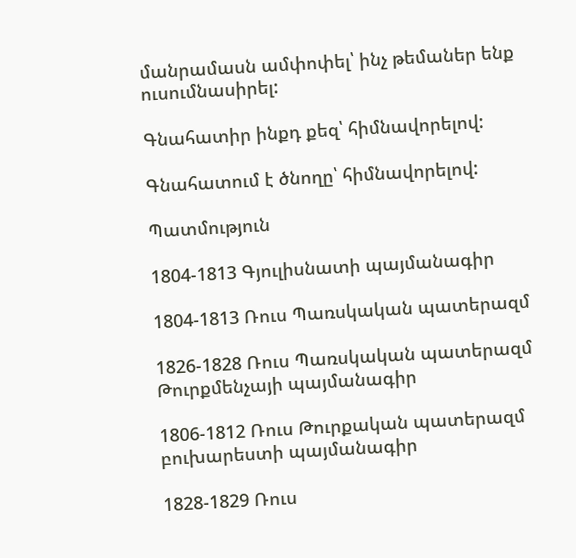մանրամասն ամփոփել՝ ինչ թեմաներ ենք ուսումնասիրել:

Գնահատիր ինքդ քեզ՝ հիմնավորելով:

Գնահատում է ծնողը՝ հիմնավորելով:

Պատմություն

1804-1813 Գյուլիսնատի պայմանագիր

1804-1813 Ռուս Պառսկական պատերազմ

1826-1828 Ռուս Պառսկական պատերազմ Թուրքմենչայի պայմանագիր

1806-1812 Ռուս Թուրքական պատերազմ բուխարեստի պայմանագիր

1828-1829 Ռուս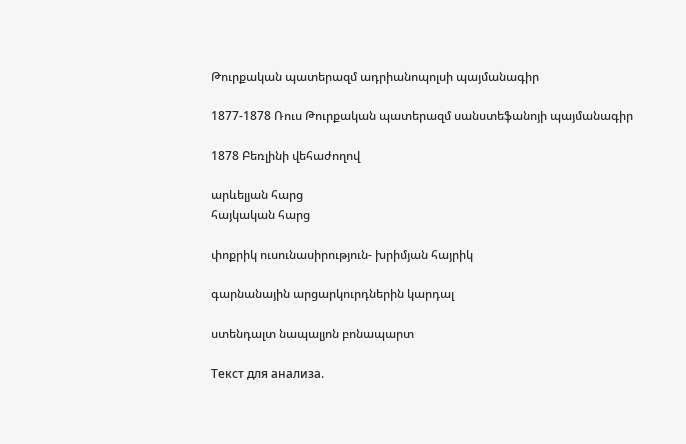Թուրքական պատերազմ ադրիանոպոլսի պայմանագիր

1877-1878 Ռուս Թուրքական պատերազմ սանստեֆանոյի պայմանագիր

1878 Բեռլինի վեհաժողով

արևելյան հարց
հայկական հարց

փոքրիկ ուսունասիրություն- խրիմյան հայրիկ

գարնանային արցարկուրդներին կարդալ

ստենդալտ նապալյոն բոնապարտ

Текст для анализа.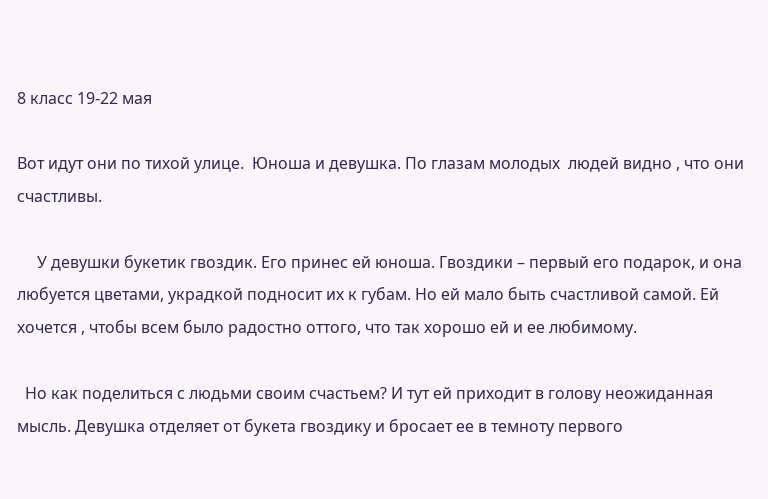8 класс 19-22 мая

Вот идут они по тихой улице.  Юноша и девушка. По глазам молодых  людей видно , что они счастливы.

     У девушки букетик гвоздик. Его принес ей юноша. Гвоздики – первый его подарок, и она любуется цветами, украдкой подносит их к губам. Но ей мало быть счастливой самой. Ей  хочется , чтобы всем было радостно оттого, что так хорошо ей и ее любимому.

  Но как поделиться с людьми своим счастьем? И тут ей приходит в голову неожиданная мысль. Девушка отделяет от букета гвоздику и бросает ее в темноту первого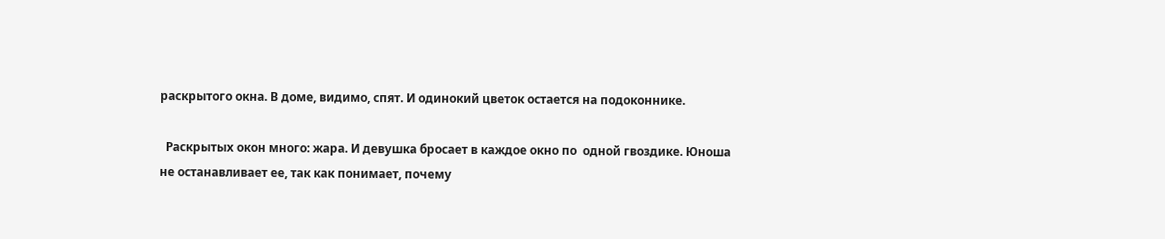раскрытого окна. В доме, видимо, спят. И одинокий цветок остается на подоконнике.

  Раскрытых окон много: жара. И девушка бросает в каждое окно по  одной гвоздике. Юноша не останавливает ее, так как понимает, почему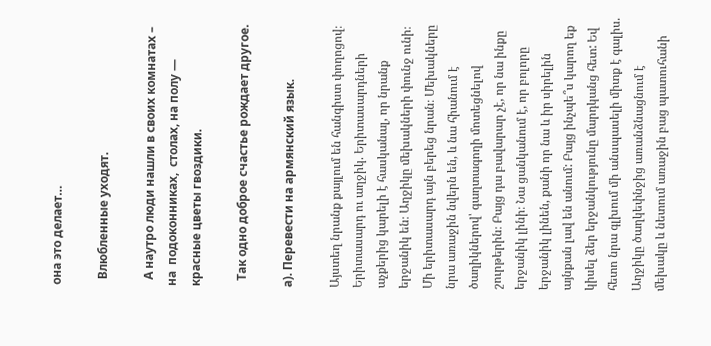она это делает…

  Влюбленные уходят.

  А наутро люди нашли в своих комнатах –  на  подоконниках,  столах, на полу — красные цветы гвоздики.

  Так одно доброе счастье рождает другое.

а). Перевести на армянский язык.

Այստեղ նրանք քայլում են հանգիստ փողոցով։  Երիտասարդ ու աղջիկ. Երիտասարդների աչքերից կարելի է հասկանալ, որ նրանք երջանիկ են։ Աղջիկը մեխակների փունջ ունի։ Մի երիտասարդ այն բերեց նրան։ Մեխակները նրա առաջին նվերն են, և նա հիանում է ծաղիկներով՝ գաղտագողի մոտեցնելով շուրթերին։ Բայց դա բավարար չէ, որ նա ինքը երջանիկ լինի։ Նա ցանկանում է, որ բոլորը երջանիկ լինեն, քանի որ նա և իր սիրելին այնքան լավ են անում: Բայց ինչպե՞ս կարող եք կիսել ձեր երջանկությունը մարդկանց հետ: Եվ հետո նրա գլխում մի անսպասելի միտք է գալիս. Աղջիկը ծաղկեփնջից առանձնացնում է մեխակը և նետում առաջին բաց պատուհանի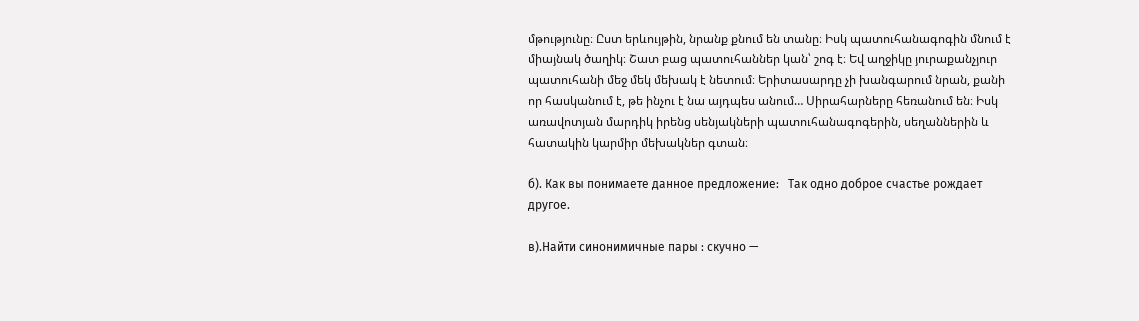մթությունը։ Ըստ երևույթին, նրանք քնում են տանը։ Իսկ պատուհանագոգին մնում է միայնակ ծաղիկ։ Շատ բաց պատուհաններ կան՝ շոգ է։ Եվ աղջիկը յուրաքանչյուր պատուհանի մեջ մեկ մեխակ է նետում։ Երիտասարդը չի խանգարում նրան, քանի որ հասկանում է, թե ինչու է նա այդպես անում… Սիրահարները հեռանում են։ Իսկ առավոտյան մարդիկ իրենց սենյակների պատուհանագոգերին, սեղաններին և հատակին կարմիր մեխակներ գտան։

б). Как вы понимаете данное предложение:   Так одно доброе счастье рождает другое.

в).Найти синонимичные пары : скучно —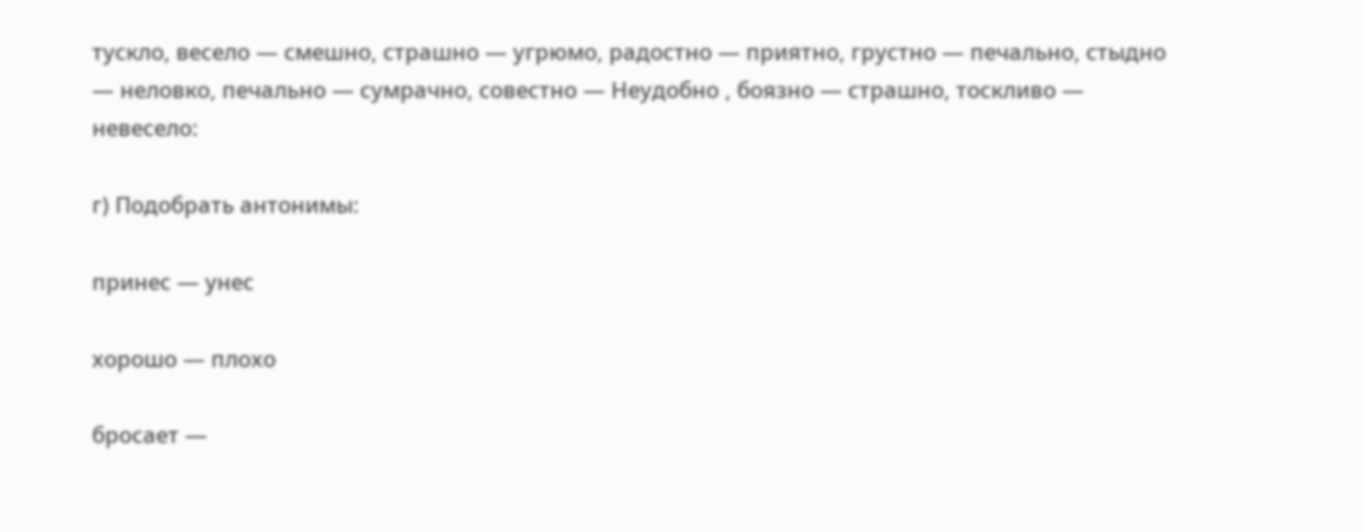тускло, весело — смешно, страшно — угрюмо, радостно — приятно, грустно — печально, стыдно — неловко, печально — сумрачно, совестно — Неудобно , боязно — страшно, тоскливо — невесело:

г) Подобрать антонимы:

принес — унес

хорошо — плохо

бросает —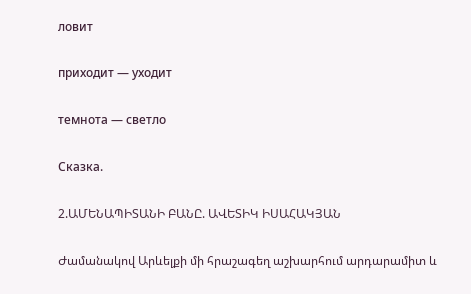ловит

приходит — уходит

темнота — светло

Сказка.

2.ԱՄԵՆԱՊԻՏԱՆԻ ԲԱՆԸ. ԱՎԵՏԻԿ ԻՍԱՀԱԿՅԱՆ

Ժամանակով Արևելքի մի հրաշագեղ աշխարհում արդարամիտ և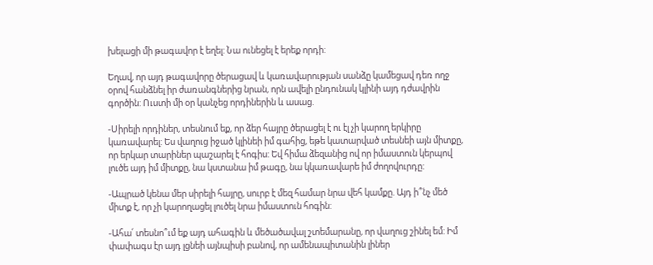խելացի մի թագավոր է եղել: Նա ունեցել է երեք որդի:

Եղավ, որ այդ թագավորը ծերացավ և կառավարության սանձը կամեցավ դեռ ողջ օրով հանձնել իր ժառանգներից նրան, որն ավելի ընդունակ կլինի այդ դժավրին գործին: Ուստի մի օր կանչեց որդիներին և ասաց.

-Սիրելի որդիներ, տեսնում եք, որ ձեր հայրը ծերացել է ու էլ չի կարող երկիրը կառավարել: Ես վաղուց իջած կլինեի իմ գահից, եթե կատարված տեսնեի այն միտքը, որ երկար տարիներ պաշարել է հոգիս: Եվ հիմա ձեզանից ով որ իմաստուն կերպով լուծե այդ իմ միտքը, նա կստանա իմ թագը, նա կկառավարե իմ ժողովուրդը:

-Ապրած կենա մեր սիրելի հայրը, սուրբ է մեզ համար նրա վեհ կամքը. Այդ ի՞նչ մեծ միտք է, որ չի կարողացել լուծել նրա իմաստուն հոգին:

-Ահա՛ տեսնո՞ւմ եք այդ ահագին և մեծածավալ շտեմարանը, որ վաղուց շինել եմ: Իմ փափագս էր այդ լցնեի այնպիսի բանով, որ ամենապիտանին լիներ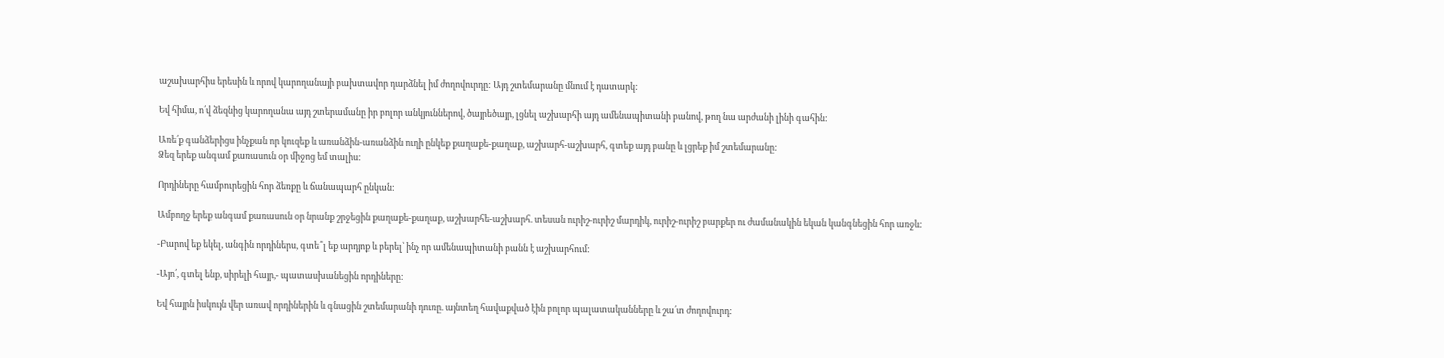աշախարհիս երեսին և որով կարողանայի բախտավոր դարձնել իմ ժողովուրդը: Այդ շտեմարանը մնում է դատարկ:

Եվ հիմա, ո՛վ ձեզնից կարողանա այդ շտերամանը իր բոլոր անկյուններով, ծայրեծայր, լցնել աշխարհի այդ ամենապիտանի բանով, թող նա արժանի լինի գահին:

Առե՛ք գանձերիցս ինչքան որ կուզեք և առանձին-առանձին ուղի ընկեք քաղաքե-քաղաք, աշխարհ-աշխարհ, գտեք այդ բանը և լցրեք իմ շտեմարանը:
Ձեզ երեք անգամ քառասուն օր միջոց եմ տալիս:

Որդիները համբուրեցին հոր ձեռքը և ճանապարհ ընկան:

Ամբողջ երեք անգամ քառասուն օր նրանք շրջեցին քաղաքե-քաղաք, աշխարհե-աշխարհ. տեսան ուրիշ-ուրիշ մարդիկ, ուրիշ-ուրիշ բարքեր ու ժամանակին եկան կանգնեցին հոր առջև:

-Բարով եք եկել, անգին որդիներս, գտե՞լ եք արդյոք և բերել՝ ինչ որ ամենապիտանի բանն է աշխարհում:

-Այո՛, գտել ենք, սիրելի հայր,- պատասխանեցին որդիները:

Եվ հայրն իսկույն վեր առավ որդիներին և գնացին շտեմարանի դուռը. այնտեղ հավաքված էին բոլոր պալատականները և շա՛տ ժողովուրդ: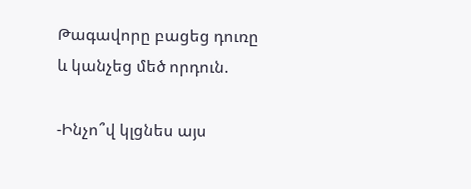Թագավորը բացեց դուռը և կանչեց մեծ որդուն.

-Ինչո՞վ կլցնես այս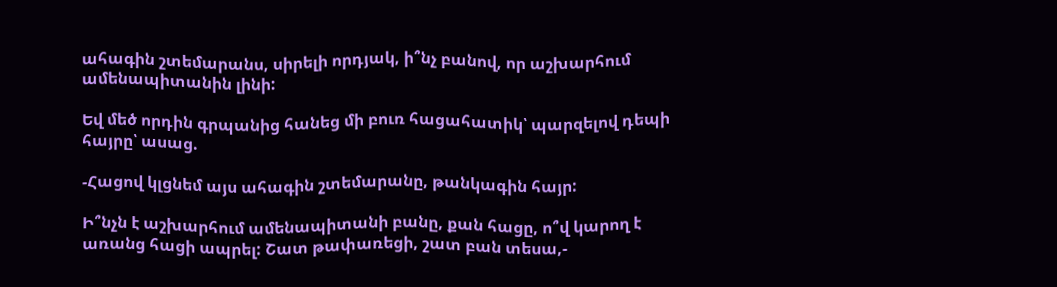ահագին շտեմարանս, սիրելի որդյակ, ի՞նչ բանով, որ աշխարհում ամենապիտանին լինի:

Եվ մեծ որդին գրպանից հանեց մի բուռ հացահատիկ՝ պարզելով դեպի հայրը՝ ասաց.

-Հացով կլցնեմ այս ահագին շտեմարանը, թանկագին հայր:

Ի՞նչն է աշխարհում ամենապիտանի բանը, քան հացը, ո՞վ կարող է առանց հացի ապրել: Շատ թափառեցի, շատ բան տեսա,-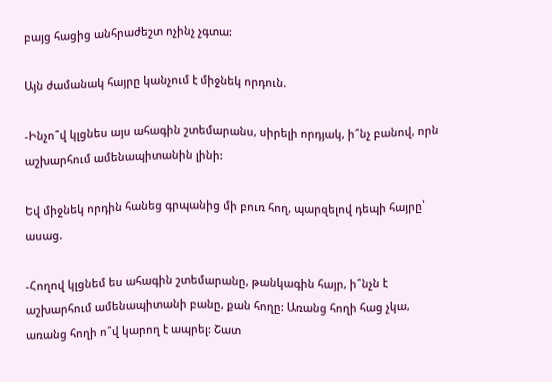բայց հացից անհրաժեշտ ոչինչ չգտա:

Այն ժամանակ հայրը կանչում է միջնեկ որդուն.

-Ինչո՞վ կլցնես այս ահագին շտեմարանս, սիրելի որդյակ, ի՞նչ բանով, որն աշխարհում ամենապիտանին լինի:

Եվ միջնեկ որդին հանեց գրպանից մի բուռ հող, պարզելով դեպի հայրը՝ ասաց.

-Հողով կլցնեմ ես ահագին շտեմարանը, թանկագին հայր, ի՞նչն է աշխարհում ամենապիտանի բանը, քան հողը: Առանց հողի հաց չկա, առանց հողի ո՞վ կարող է ապրել: Շատ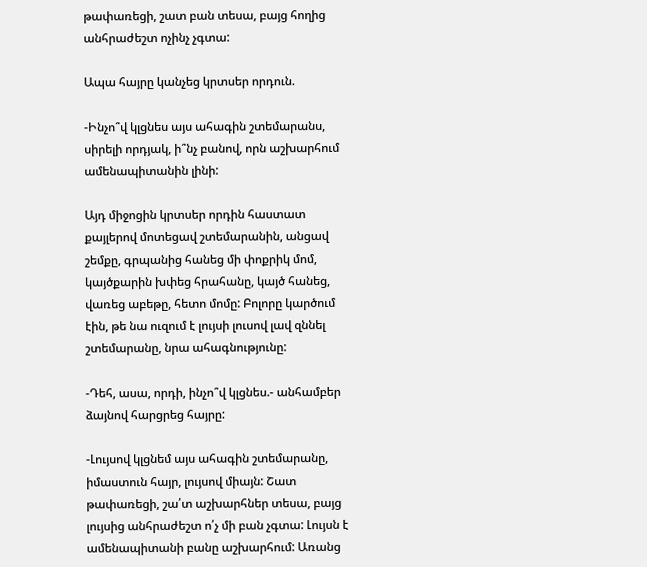թափառեցի, շատ բան տեսա, բայց հողից անհրաժեշտ ոչինչ չգտա:

Ապա հայրը կանչեց կրտսեր որդուն.

-Ինչո՞վ կլցնես այս ահագին շտեմարանս, սիրելի որդյակ, ի՞նչ բանով, որն աշխարհում ամենապիտանին լինի:

Այդ միջոցին կրտսեր որդին հաստատ քայլերով մոտեցավ շտեմարանին, անցավ շեմքը, գրպանից հանեց մի փոքրիկ մոմ, կայծքարին խփեց հրահանը, կայծ հանեց, վառեց աբեթը, հետո մոմը: Բոլորը կարծում էին, թե նա ուզում է լույսի լուսով լավ զննել շտեմարանը, նրա ահագնությունը:

-Դեհ, ասա, որդի, ինչո՞վ կլցնես.- անհամբեր ձայնով հարցրեց հայրը:

-Լույսով կլցնեմ այս ահագին շտեմարանը, իմաստուն հայր, լույսով միայն: Շատ թափառեցի, շա՛տ աշխարհներ տեսա, բայց լույսից անհրաժեշտ ո՛չ մի բան չգտա: Լույսն է ամենապիտանի բանը աշխարհում: Առանց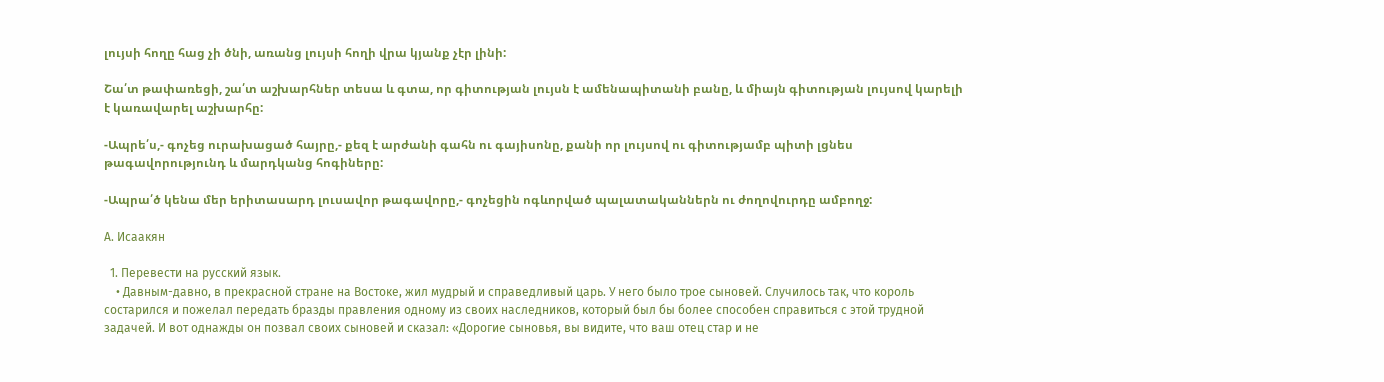լույսի հողը հաց չի ծնի, առանց լույսի հողի վրա կյանք չէր լինի:

Շա՛տ թափառեցի, շա՛տ աշխարհներ տեսա և գտա, որ գիտության լույսն է ամենապիտանի բանը, և միայն գիտության լույսով կարելի է կառավարել աշխարհը:

-Ապրե՛ս,- գոչեց ուրախացած հայրը,- քեզ է արժանի գահն ու գայիսոնը, քանի որ լույսով ու գիտությամբ պիտի լցնես թագավորությունդ և մարդկանց հոգիները:

-Ապրա՛ծ կենա մեր երիտասարդ լուսավոր թագավորը,- գոչեցին ոգևորված պալատականներն ու ժողովուրդը ամբողջ:

А. Исаакян

  1. Перевести на русский язык.
    • Давным-давно, в прекрасной стране на Востоке, жил мудрый и справедливый царь. У него было трое сыновей. Случилось так, что король состарился и пожелал передать бразды правления одному из своих наследников, который был бы более способен справиться с этой трудной задачей. И вот однажды он позвал своих сыновей и сказал: «Дорогие сыновья, вы видите, что ваш отец стар и не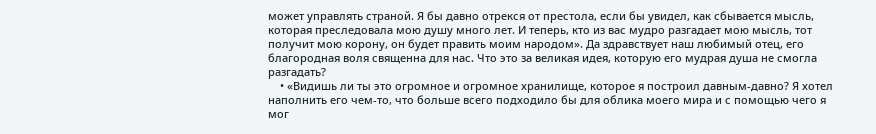может управлять страной. Я бы давно отрекся от престола, если бы увидел, как сбывается мысль, которая преследовала мою душу много лет. И теперь, кто из вас мудро разгадает мою мысль, тот получит мою корону, он будет править моим народом». Да здравствует наш любимый отец, его благородная воля священна для нас. Что это за великая идея, которую его мудрая душа не смогла разгадать?
    • «Видишь ли ты это огромное и огромное хранилище, которое я построил давным-давно? Я хотел наполнить его чем-то, что больше всего подходило бы для облика моего мира и с помощью чего я мог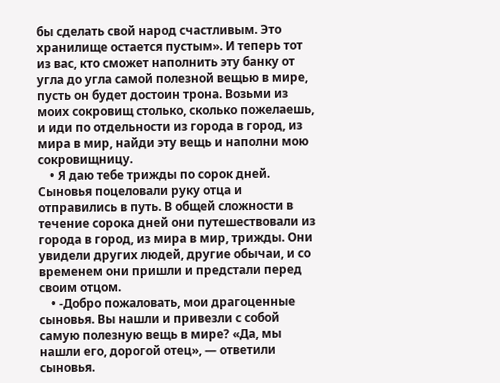бы сделать свой народ счастливым. Это хранилище остается пустым». И теперь тот из вас, кто сможет наполнить эту банку от угла до угла самой полезной вещью в мире, пусть он будет достоин трона. Возьми из моих сокровищ столько, сколько пожелаешь, и иди по отдельности из города в город, из мира в мир, найди эту вещь и наполни мою сокровищницу.
    • Я даю тебе трижды по сорок дней. Сыновья поцеловали руку отца и отправились в путь. В общей сложности в течение сорока дней они путешествовали из города в город, из мира в мир, трижды. Они увидели других людей, другие обычаи, и со временем они пришли и предстали перед своим отцом.
    • -Добро пожаловать, мои драгоценные сыновья. Вы нашли и привезли с собой самую полезную вещь в мире? «Да, мы нашли его, дорогой отец», — ответили сыновья.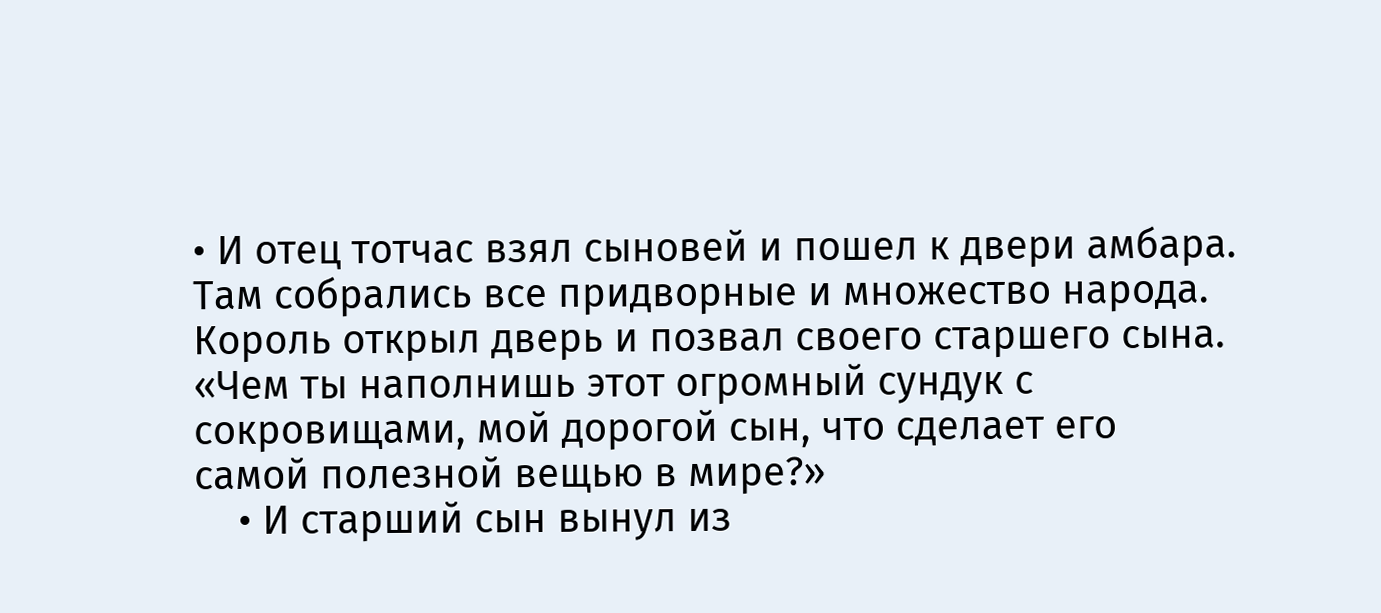• И отец тотчас взял сыновей и пошел к двери амбара. Там собрались все придворные и множество народа. Король открыл дверь и позвал своего старшего сына. «Чем ты наполнишь этот огромный сундук с сокровищами, мой дорогой сын, что сделает его самой полезной вещью в мире?»
    • И старший сын вынул из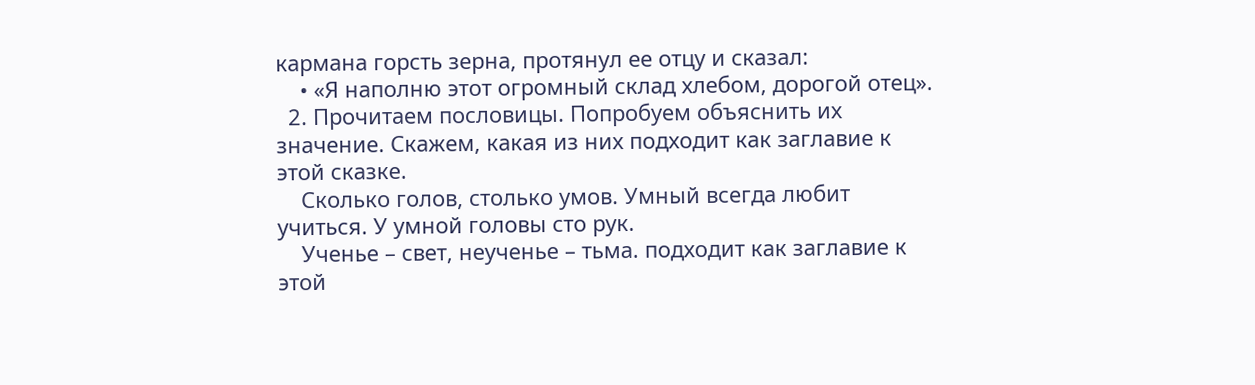кармана горсть зерна, протянул ее отцу и сказал:
    • «Я наполню этот огромный склад хлебом, дорогой отец».
  2. Прочитаем пословицы. Попробуем объяснить их значение. Скажем, какая из них подходит как заглавие к этой сказке.
    Сколько голов, столько умов. Умный всегда любит учиться. У умной головы сто рук.
    Ученье – свет, неученье – тьма. подходит как заглавие к этой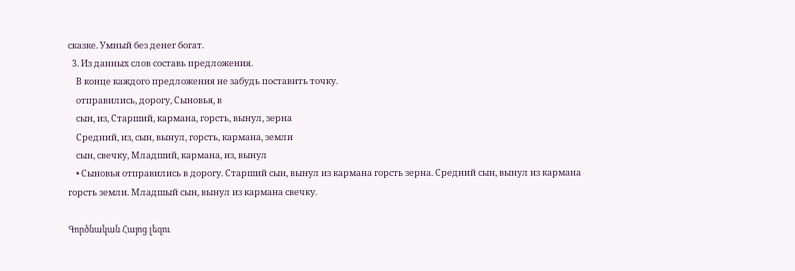сказке. Умный без денег богат.
  3. Из данных слов составь предложения.
    В конце каждого предложения не забудь поставить точку.
    отправились, дорогу, Сыновья, в
    сын, из, Старший, кармана, горсть, вынул, зерна
    Средний, из, сын, вынул, горсть, кармана, земли
    сын, свечку, Младший, кармана, из, вынул
    • Сыновья отправились в дорогу. Старший сын, вынул из кармана горсть зерна. Средний сын, вынул из кармана горсть земли. Младшый сын, вынул из кармана свечку.

Գործնական Հայոց լեզու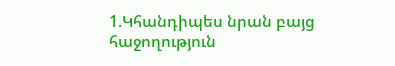1.Կհանդիպես նրան բայց հաջողություն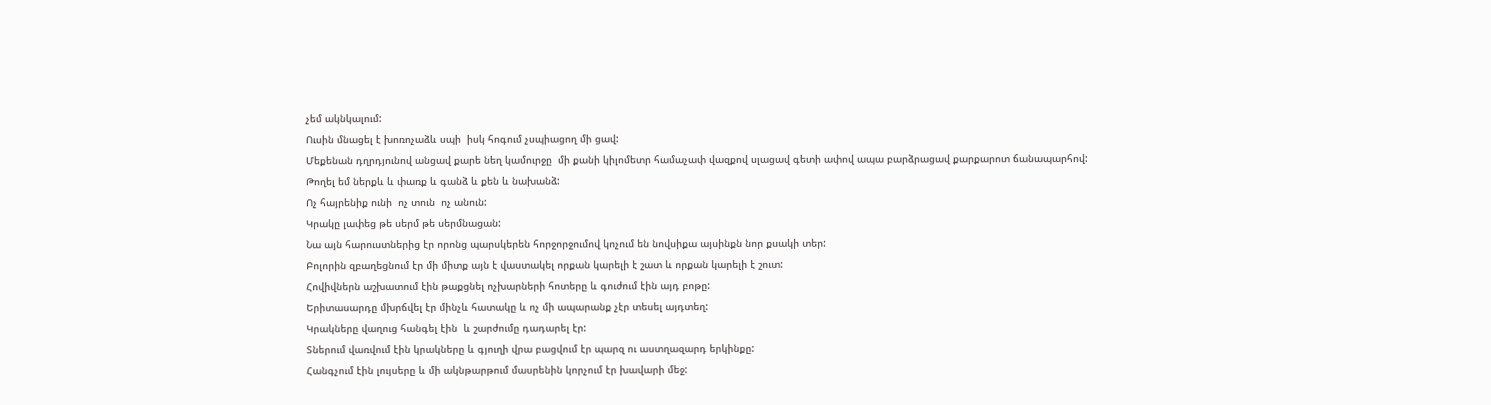չեմ ակնկալում:
Ուսին մնացել է խոռոչաձև սպի  իսկ հոգում չսպիացող մի ցավ:
Մեքենան դղրդյունով անցավ քարե նեղ կամուրջը  մի քանի կիլոմետր համաչափ վազքով սլացավ գետի ափով ապա բարձրացավ քարքարոտ ճանապարհով:
Թողել եմ ներքև և փառք և գանձ և քեն և նախանձ:
Ոչ հայրենիք ունի  ոչ տուն  ոչ անուն:
Կրակը լափեց թե սերմ թե սերմնացան:
Նա այն հարուստներից էր որոնց պարսկերեն հորջորջումով կոչում են նովսիքա այսինքն նոր քսակի տեր:
Բոլորին զբաղեցնում էր մի միտք այն է վաստակել որքան կարելի է շատ և որքան կարելի է շուտ:
Հովիվներն աշխատում էին թաքցնել ոչխարների հոտերը և գուժում էին այդ բոթը:
Երիտասարդը մխրճվել էր մինչև հատակը և ոչ մի ապարանք չէր տեսել այդտեղ:
Կրակները վաղուց հանգել էին  և շարժումը դադարել էր:
Տներում վառվում էին կրակները և գյուղի վրա բացվում էր պարզ ու աստղազարդ երկինքը:
Հանգչում էին լույսերը և մի ակնթարթում մասրենին կորչում էր խավարի մեջ: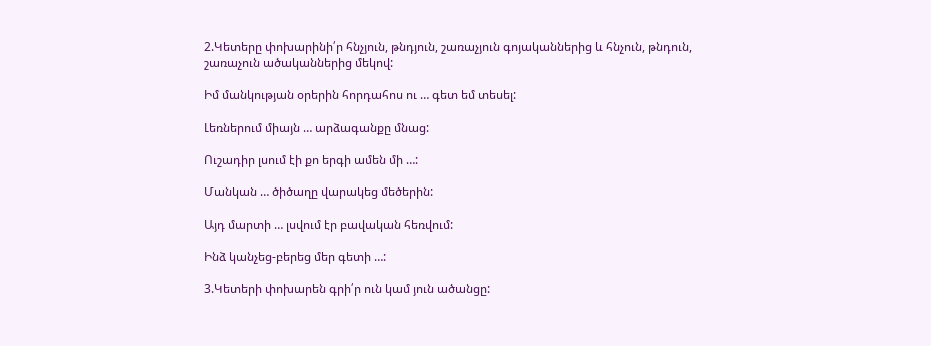2.Կետերը փոխարինի՛ր հնչյուն, թնդյուն, շառաչյուն գոյականներից և հնչուն, թնդուն, շառաչուն ածականներից մեկով:

Իմ մանկության օրերին հորդահոս ու … գետ եմ տեսել:

Լեռներում միայն … արձագանքը մնաց:

Ուշադիր լսում էի քո երգի ամեն մի …:

Մանկան … ծիծաղը վարակեց մեծերին:

Այդ մարտի … լսվում էր բավական հեռվում:

Ինձ կանչեց-բերեց մեր գետի …:

3.Կետերի փոխարեն գրի՛ր ուն կամ յուն ածանցը: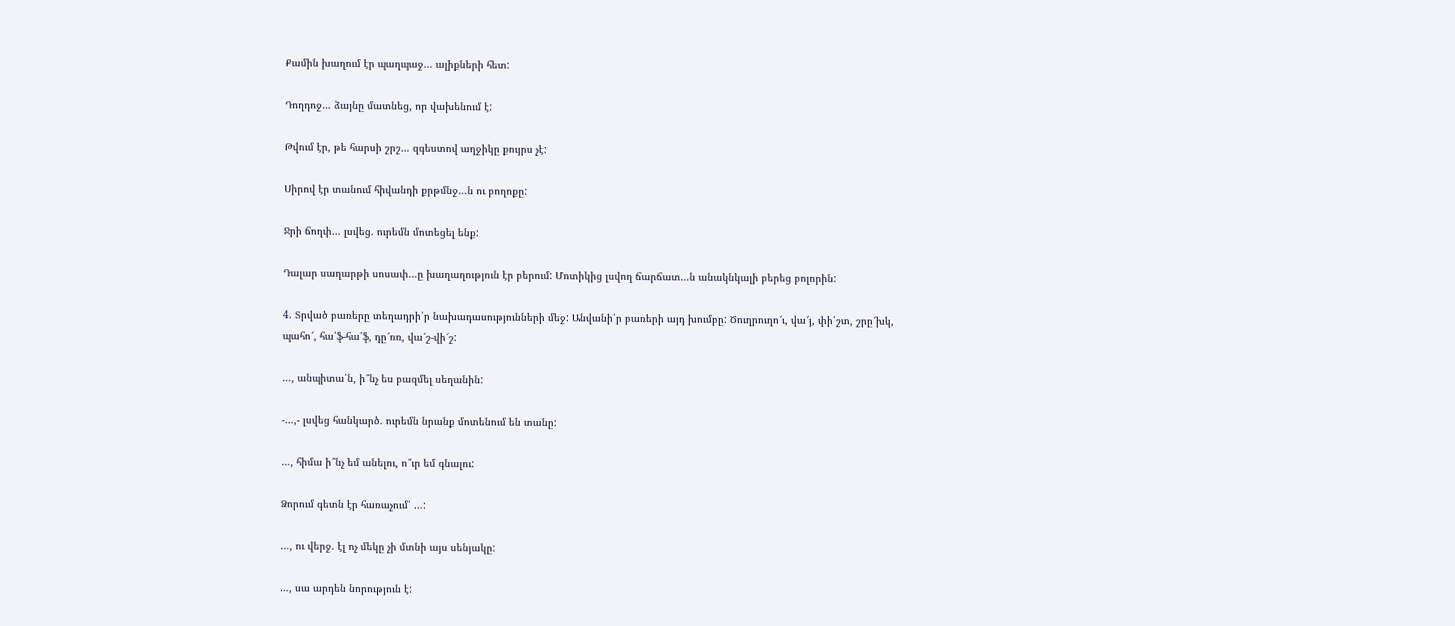Քամին խաղում էր պաղպաջ… ալիքների հետ:

Դողդոջ… ձայնը մատնեց, որ վախենում է:

Թվում էր, թե հարսի շրշ… զգեստով աղջիկը քույրս չէ:

Սիրով էր տանում հիվանդի քրթմնջ…ն ու բողոքը:

Ջրի ճողփ… լսվեց. ուրեմն մոտեցել ենք:

Դալար սաղարթի սոսափ…ը խաղաղություն էր բերում: Մոտիկից լսվող ճարճատ…ն անակնկալի բերեց բոլորին:

4. Տրված բառերը տեղադրի՛ր նախադասությունների մեջ: Անվանի՛ր բառերի այդ խումբը: Ծուղրուղո՜ւ, վա՜յ, փի՛շտ, շրը՜խկ, պահո՜, հա՛ֆ-հա՛ֆ, դը՜ռռ, վա՜շ-վի՜շ:

…, անպիտա՛ն, ի՞նչ ես բազմել սեղանին:

-…,- լսվեց հանկարծ. ուրեմն նրանք մոտենում են տանը:

…, հիմա ի՞նչ եմ անելու, ո՞ւր եմ գնալու:

Ձորում գետն էր հառաչում՝ …:

…, ու վերջ. էլ ոչ մեկը չի մտնի այս սենյակը:

…, սա արդեն նորություն է: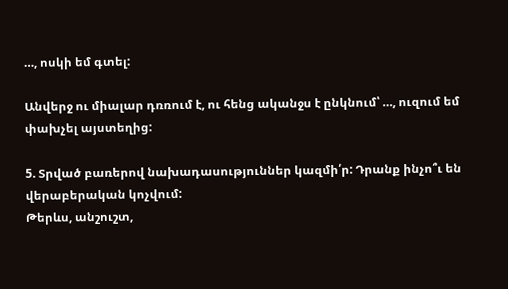…, ոսկի եմ գտել:

Անվերջ ու միալար դռռում է, ու հենց ականջս է ընկնում՝ …, ուզում եմ փախչել այստեղից:

5. Տրված բառերով նախադասություններ կազմի՛ր: Դրանք ինչո՞ւ են վերաբերական կոչվում:
Թերևս, անշուշտ,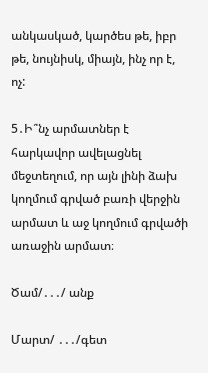անկասկած, կարծես թե, իբր թե, նույնիսկ, միայն, ինչ որ է, ոչ:

5․Ի՞նչ արմատներ է հարկավոր ավելացնել մեջտեղում, որ այն լինի ձախ կողմում գրված բառի վերջին արմատ և աջ կողմում գրվածի առաջին արմատ։

Ծամ/․․․/ անք

Մարտ/ ․․․/գետ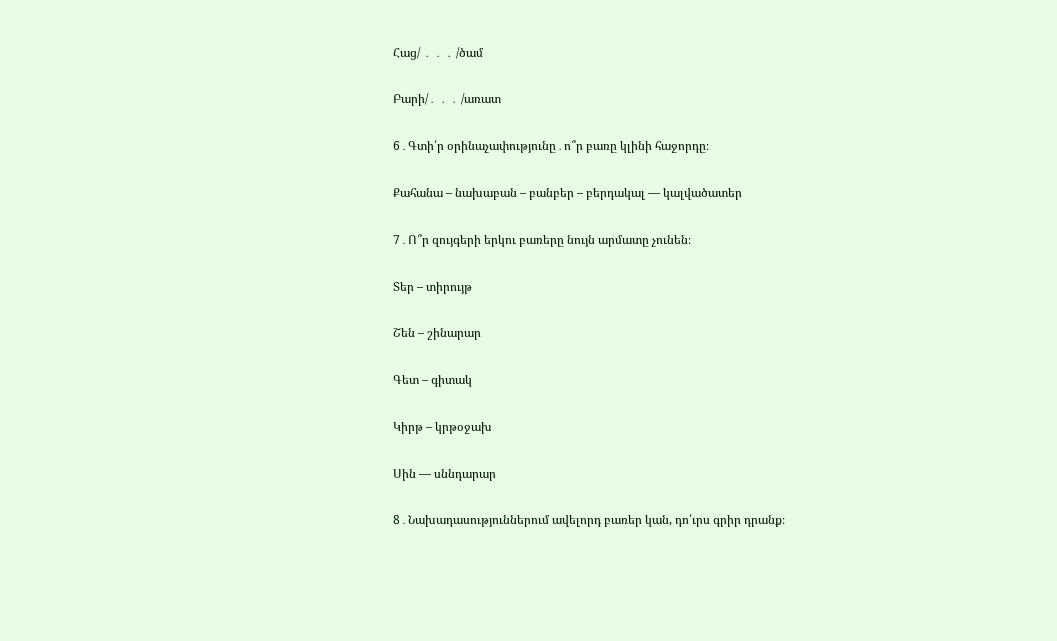Հաց/ ․ ․ ․ /ծամ

Բարի/․ ․ ․ /առատ

6․Գտի՛ր օրինաչափությունը․ո՞ր բառը կլինի հաջորդը։

Քահանա – նախաբան – բանբեր – բերդակալ — կալվածատեր

7․Ո՞ր զույգերի երկու բառերը նույն արմատը չունեն։

Տեր – տիրույթ

Շեն – շինարար

Գետ – գիտակ

Կիրթ – կրթօջախ

Սին — սննդարար

8․Նախադասություններում ավելորդ բառեր կան, դո՛ւրս գրիր դրանք։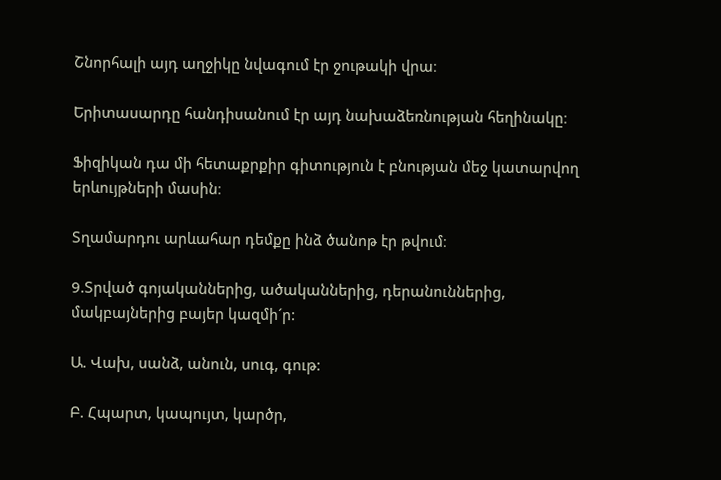Շնորհալի այդ աղջիկը նվագում էր ջութակի վրա։

Երիտասարդը հանդիսանում էր այդ նախաձեռնության հեղինակը։

Ֆիզիկան դա մի հետաքրքիր գիտություն է բնության մեջ կատարվող երևույթների մասին։

Տղամարդու արևահար դեմքը ինձ ծանոթ էր թվում։

9.Տրված գոյականներից, ածականներից, դերանուններից, մակբայներից բայեր կազմի´ր:

Ա. Վախ, սանձ, անուն, սուգ, գութ:

Բ. Հպարտ, կապույտ, կարծր,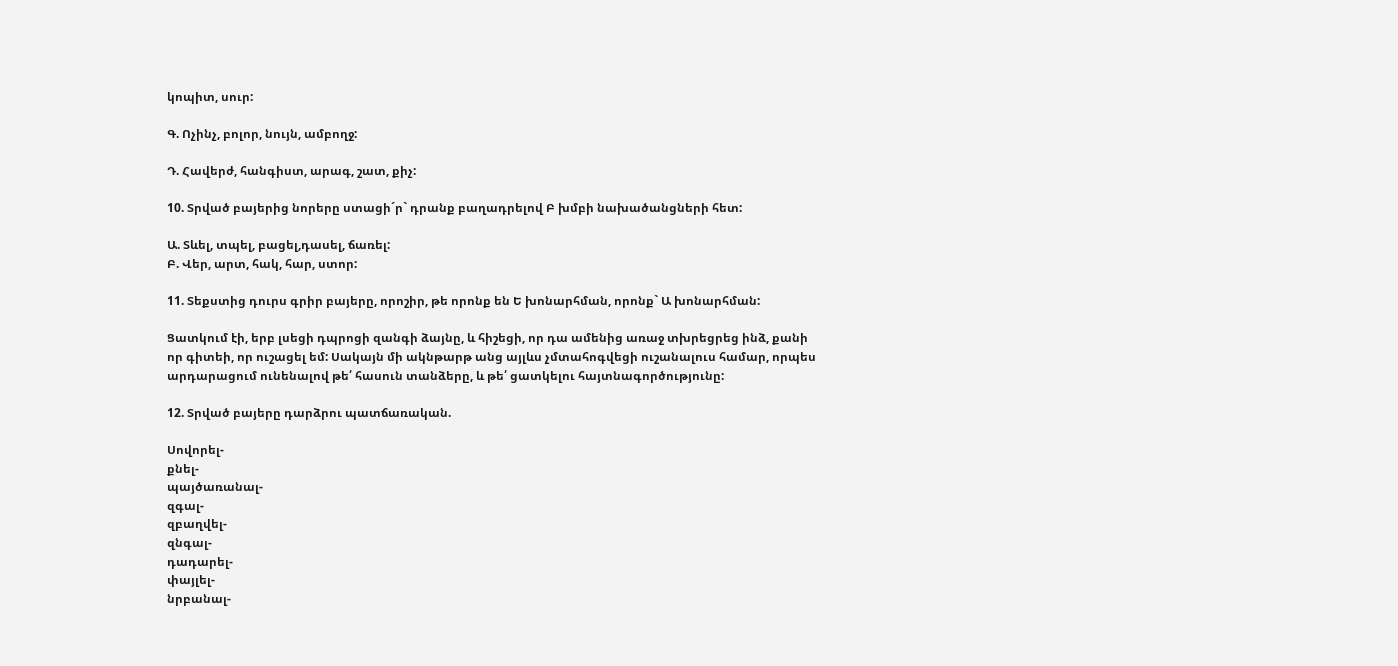կոպիտ, սուր:

Գ. Ոչինչ, բոլոր, նույն, ամբողջ:

Դ. Հավերժ, հանգիստ, արագ, շատ, քիչ:

10. Տրված բայերից նորերը ստացի´ր` դրանք բաղադրելով Բ խմբի նախածանցների հետ:

Ա. Տևել, տպել, բացել,դասել, ճառել:
Բ. Վեր, արտ, հակ, հար, ստոր:

11. Տեքստից դուրս գրիր բայերը, որոշիր, թե որոնք են Ե խոնարհման, որոնք` Ա խոնարհման:

Ցատկում էի, երբ լսեցի դպրոցի զանգի ձայնը, և հիշեցի, որ դա ամենից առաջ տխրեցրեց ինձ, քանի որ գիտեի, որ ուշացել եմ: Սակայն մի ակնթարթ անց այլևս չմտահոգվեցի ուշանալուս համար, որպես արդարացում ունենալով թե՛ հասուն տանձերը, և թե՛ ցատկելու հայտնագործությունը:

12. Տրված բայերը դարձրու պատճառական.

Սովորել-
քնել-
պայծառանալ-
զգալ-
զբաղվել-
զնգալ-
դադարել-
փայլել-
նրբանալ-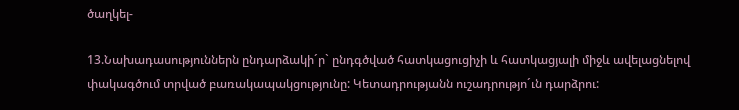ծաղկել-

13.Նախադասություններն ընդարձակի´ր` ընդգծված հատկացուցիչի և հատկացյալի միջև ավելացնելով փակագծում տրված բառակապակցությունը: Կետադրությանն ուշադրությո´ւն դարձրու: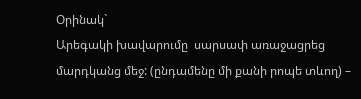Օրինակ`
Արեգակի խավարումը  սարսափ առաջացրեց մարդկանց մեջ: (ընդամենը մի քանի րոպե տևող) –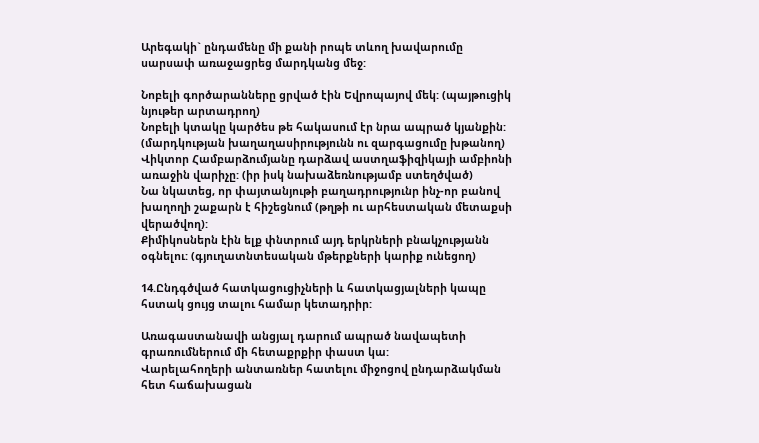Արեգակի` ընդամենը մի քանի րոպե տևող խավարումը սարսափ առաջացրեց մարդկանց մեջ:

Նոբելի գործարանները ցրված էին Եվրոպայով մեկ: (պայթուցիկ նյութեր արտադրող)
Նոբելի կտակը կարծես թե հակասում էր նրա ապրած կյանքին: (մարդկության խաղաղասիրությունն ու զարգացումը խթանող)
Վիկտոր Համբարձումյանը դարձավ աստղաֆիզիկայի ամբիոնի առաջին վարիչը: (իր իսկ նախաձեռնությամբ ստեղծված)
Նա նկատեց, որ փայտանյութի բաղադրությունր ինչ-որ բանով խաղողի շաքարն է հիշեցնում (թղթի ու արհեստական մետաքսի վերածվող):
Քիմիկոսներն էին ելք փնտրում այդ երկրների բնակչությանն օգնելու: (գյուղատնտեսական մթերքների կարիք ունեցող)

14.Ընդգծված հատկացուցիչների և հատկացյալների կապը հստակ ցույց տալու համար կետադրիր:

Առագաստանավի անցյալ դարում ապրած նավապետի գրառումներում մի հետաքրքիր փաստ կա:
Վարելահողերի անտառներ հատելու միջոցով ընդարձակման հետ հաճախացան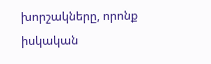խորշակները, որոնք իսկական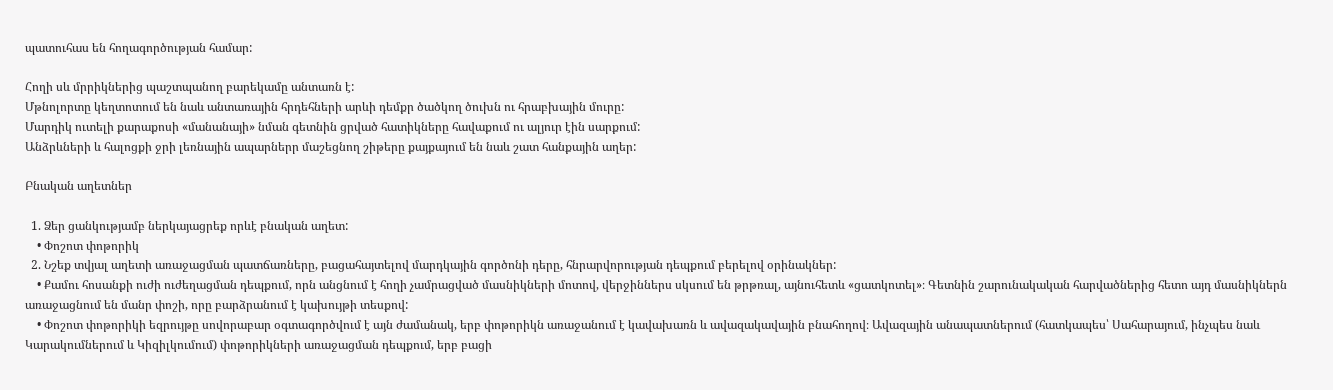պատուհաս են հողագործության համար:

Հողի սև մրրիկներից պաշտպանող բարեկամը անտառն է:
Մթնոլորտը կեղտոտում են նաև անտառային հրդեհների արևի դեմքր ծածկող ծուխն ու հրաբխային մուրը:
Մարդիկ ուտելի քարաքոսի «մանանայի» նման գետնին ցրված հատիկները հավաքում ու ալյուր էին սարքում:
Անձրևների և հալոցքի ջրի լեռնային ապարներր մաշեցնող շիթերը քայքայում են նաև շատ հանքային աղեր:

Բնական աղետներ

  1. Ձեր ցանկությամբ ներկայացրեք որևէ բնական աղետ:
    • Փոշոտ փոթորիկ
  2. Նշեք տվյալ աղետի առաջացման պատճառները, բացահայտելով մարդկային գործոնի դերը, հնրարվորության դեպքում բերելով օրինակներ:
    • Քամու հոսանքի ուժի ուժեղացման դեպքում, որն անցնում է հողի չամրացված մասնիկների մոտով, վերջիններս սկսում են թրթռալ, այնուհետև «ցատկոտել»։ Գետնին շարունակական հարվածներից հետո այդ մասնիկներն առաջացնում են մանր փոշի, որը բարձրանում է կախույթի տեսքով:
    • Փոշոտ փոթորիկի եզրույթը սովորաբար օգտագործվում է այն ժամանակ, երբ փոթորիկն առաջանում է կավախառն և ավազակավային բնահողով։ Ավազային անապատներում (հատկապես՝ Սահարայում, ինչպես նաև Կարակումներում և Կիզիլկումում) փոթորիկների առաջացման դեպքում, երբ բացի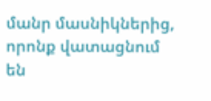մանր մասնիկներից, որոնք վատացնում են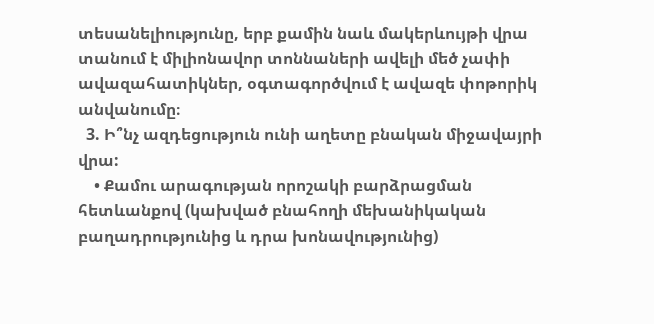տեսանելիությունը, երբ քամին նաև մակերևույթի վրա տանում է միլիոնավոր տոննաների ավելի մեծ չափի ավազահատիկներ, օգտագործվում է ավազե փոթորիկ անվանումը։
  3. Ի՞նչ ազդեցություն ունի աղետը բնական միջավայրի վրա:
    • Քամու արագության որոշակի բարձրացման հետևանքով (կախված բնահողի մեխանիկական բաղադրությունից և դրա խոնավությունից)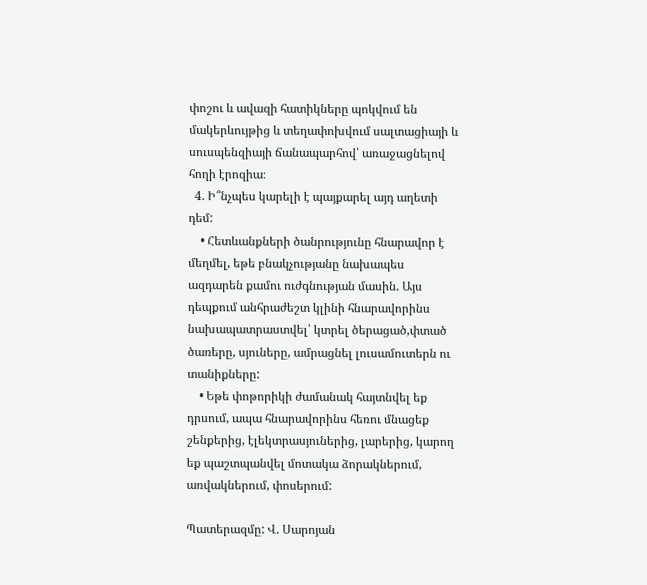փոշու և ավազի հատիկները պոկվում են մակերևույթից և տեղափոխվում սալտացիայի և սուսպենզիայի ճանապարհով՝ առաջացնելով հողի էրոզիա։
  4. Ի՞նչպես կարելի է պայքարել այդ աղետի դեմ:
    • Հետևանքների ծանրությունը հնարավոր է մեղմել, եթե բնակչությանը նախապես ազդարեն քամու ուժգնության մասին. Այս դեպքում անհրաժեշտ կլինի հնարավորինս նախապատրաստվել՝ կտրել ծերացած,փտած ծառերը, սյուները, ամրացնել լուսամուտերն ու տանիքները:
    • Եթե փոթորիկի ժամանակ հայտնվել եք դրսում, ապա հնարավորինս հեռու մնացեք շենքերից, էլեկտրասյուներից, լարերից, կարող եք պաշտպանվել մոտակա ձորակներում, առվակներում, փոսերում:

Պատերազմը: Վ. Սարոյան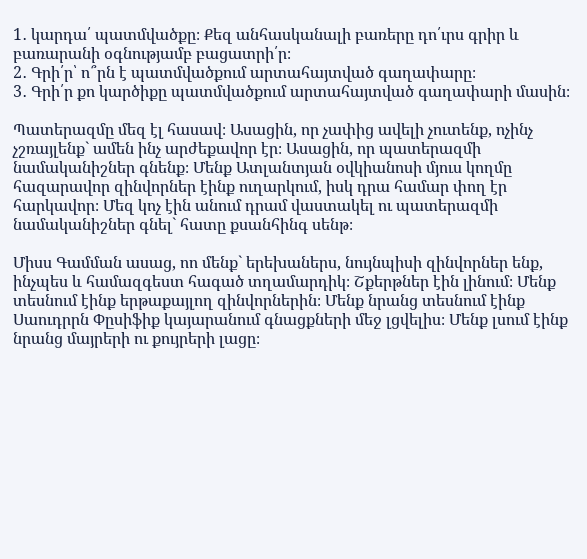1․ կարդա՛ պատմվածքը։ Քեզ անհասկանալի բառերը դո՛ւրս գրիր և բառարանի օգնությամբ բացատրի՛ր։
2․ Գրի՛ր՝ ո՞րն է պատմվածքում արտահայտված գաղափարը։
3․ Գրի՛ր քո կարծիքը պատմվածքում արտահայտված գաղափարի մասին։

Պատերազմը մեզ էլ հասավ։ Ասացին, որ չափից ավելի չուտենք, ոչինչ չշռայլենք` ամեն ինչ արժեքավոր էր։ Ասացին, որ պատերազմի նամականիշներ գնենք։ Մենք Ատլանտյան օվկիանոսի մյուս կողմը հազարավոր զինվորներ էինք ուղարկում, իսկ դրա համար փող էր հարկավոր։ Մեզ կոչ էին անում դրամ վաստակել ու պատերազմի նամականիշներ գնել` հատը քսանհինգ սենթ։

Միսս Գամման ասաց, ոո մենք` երեխաներս, նույնպիսի զինվորներ ենք, ինչպես և համազգեստ հագած տղամարդիկ։ Շքերթներ էին լինում։ Մենք տեսնում էինք երթաքայլող զինվորներին։ Մենք նրանց տեսնում էինք Սաուդրրն Փըսիֆիք կայարանում գնացքների մեջ լցվելիս։ Մենք լսում էինք նրանց մայրերի ու քույրերի լացը։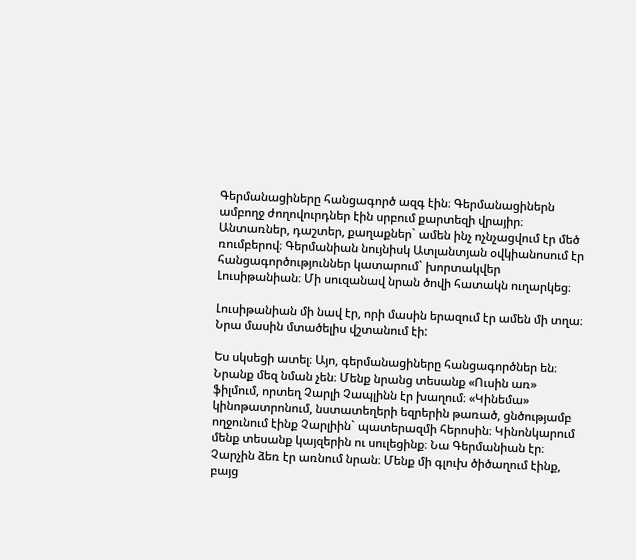Գերմանացիները հանցագործ ազգ էին։ Գերմանացիներն ամբողջ ժողովուրդներ էին սրբում քարտեզի վրայիր։ Անտառներ, դաշտեր, քաղաքներ` ամեն ինչ ոչնչացվում էր մեծ ռումբերով։ Գերմանիան նույնիսկ Ատլանտյան օվկիանոսում էր հանցագործություններ կատարում` խորտակվեր Լուսիթանիան։ Մի սուզանավ նրան ծովի հատակն ուղարկեց։

Լուսիթանիան մի նավ էր, որի մասին երազում էր ամեն մի տղա։ Նրա մասին մտածելիս վշտանում էի:

Ես սկսեցի ատել։ Այո, գերմանացիները հանցագործներ են։ Նրանք մեզ նման չեն։ Մենք նրանց տեսանք «Ուսին առ» ֆիլմում, որտեղ Չարլի Չապլինն էր խաղում։ «Կինեմա» կինոթատրոնում, նստատեղերի եզրերին թառած, ցնծությամբ ողջունում էինք Չարլիին` պատերազմի հերոսին։ Կինոնկարում մենք տեսանք կայզերին ու սուլեցինք։ Նա Գերմանիան էր։ Չարչին ձեռ էր առնում նրան։ Մենք մի գլուխ ծիծաղում էինք, բայց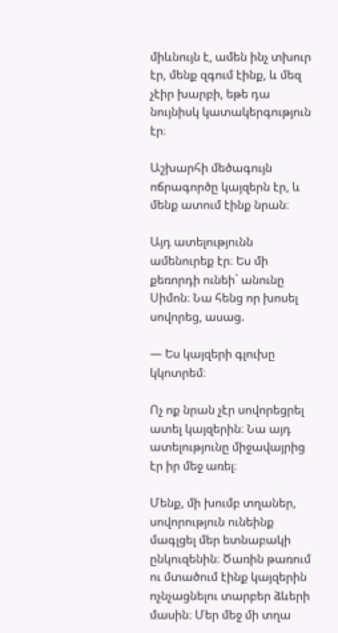միևնույն է, ամեն ինչ տխուր էր, մենք զգում էինք, և մեզ չէիր խարբի, եթե դա նույնիսկ կատակերգություն էր։

Աշխարհի մեծագույն ոճրագործը կայզերն էր, և մենք ատում էինք նրան։

Այդ ատելությունն ամենուրեք էր։ Ես մի քեռորդի ունեի` անունը Սիմոն։ Նա հենց որ խոսել սովորեց, ասաց.

— Ես կայզերի գլուխը կկոտրեմ։

Ոչ ոք նրան չէր սովորեցրել ատել կայզերին։ Նա այդ ատելությունը միջավայրից էր իր մեջ առել։

Մենք, մի խումբ տղաներ, սովորություն ունեինք մագլցել մեր ետնաբակի ընկուզենին։ Ծառին թառում ու մտածում էինք կայզերին ոչնչացնելու տարբեր ձևերի մասին։ Մեր մեջ մի տղա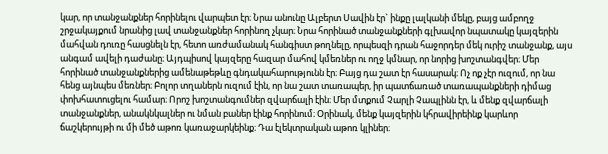կար, որ տանջանքներ հորինելու վարպետ էր։ Նրա անունը Ալբերտ Սավին էր` ինքը լալկանի մեկը, բայց ամբողջ շրջակայքում նրանից լավ տանջանքներ հորինող չկար։ Նրա հորինած տանջանքների գլխավոր նպատակը կայզերին մահվան դուռը հասցնելն էր, հետո առժամանակ հանգիստ թողնելը, որպեսզի դրան հաջորդեր մեկ ուրիշ տանջանք, այս անգամ ավելի դաժանը։ Այդպիսով կայզերը հազար մահով կմեռներ ու ողջ կմնար, որ նորից խոշտանգվեր։ Մեր հորինած տանջանքներից ամենաթեթևը գնդակահարությունն էր։ Բայց դա շատ էր հասարակ։ Ոչ ոք չէր ուզում, որ նա հենց այնպես մեռներ։ Բոլոր տղաներն ուզում էին, որ նա շատ տառապեր, իր պատճառած տառապանքների դիմաց փոխհատուցելու համար։ Որոշ խոշտանգումներ զվարճալի էին։ Մեր մտքում Չարլի Չապլինն էր, և մենք զվարճալի տանջանքներ, անակնկալներ ու նման բաներ էինք հորինում։ Օրինակ, մենք կայզերին կհրավիրեինք կարևոր ճաշկերույթի ու մի մեծ աթոռ կառաջարկեինք։ Դա էլեկտրական աթոռ կլիներ։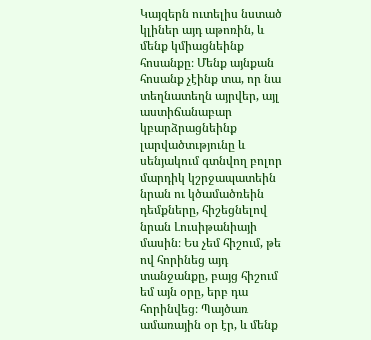Կայզերն ուտելիս նստած կլիներ այդ աթոռին, և մենք կմիացնեինք հոսանքը։ Մենք այնքան հոսանք չէինք տա, որ նա տեղնատեղն այրվեր, այլ աստիճանաբար կբարձրացնեինք լարվածտւթյունը և սենյակում գտնվող բոլոր մարդիկ կշրջապատեին նրան ու կծամածռեին դեմքները, հիշեցնելով նրան Լուսիթանիայի մասին։ Ես չեմ հիշում, թե ով հորինեց այդ տանջանքը, բայց հիշում եմ այն օրը, երբ դա հորինվեց։ Պայծառ ամառային օր էր, և մենք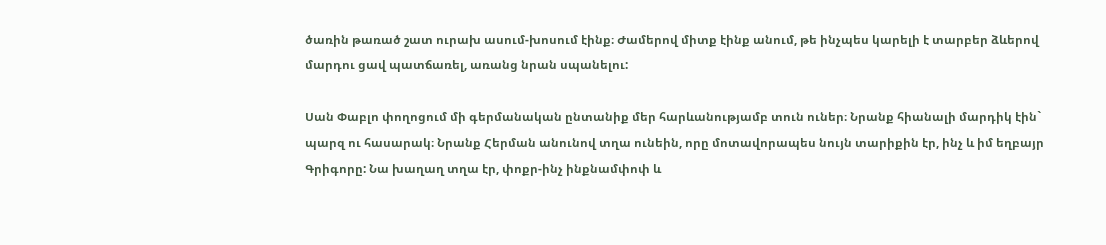ծառին թառած շատ ուրախ ասում-խոսում էինք։ Ժամերով միտք էինք անում, թե ինչպես կարելի է տարբեր ձևերով մարդու ցավ պատճառել, առանց նրան սպանելու:

Սան Փաբլո փողոցում մի գերմանական ընտանիք մեր հարևանությամբ տուն ուներ։ Նրանք հիանալի մարդիկ էին` պարզ ու հասարակ։ Նրանք Հերման անունով տղա ունեին, որը մոտավորապես նույն տարիքին էր, ինչ և իմ եղբայր Գրիգորը: Նա խաղաղ տղա էր, փոքր-ինչ ինքնամփոփ և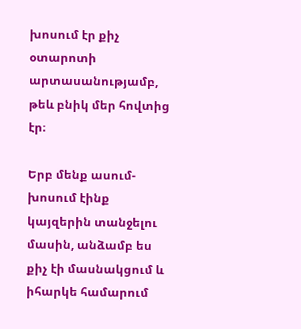խոսում էր քիչ օտարոտի արտասանությամբ, թեև բնիկ մեր հովտից էր։

Երբ մենք ասում-խոսում էինք կայզերին տանջելու մասին, անձամբ ես քիչ էի մասնակցում և իհարկե համարում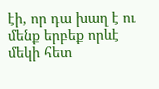էի, որ դա խաղ է ու մենք երբեք որևէ մեկի հետ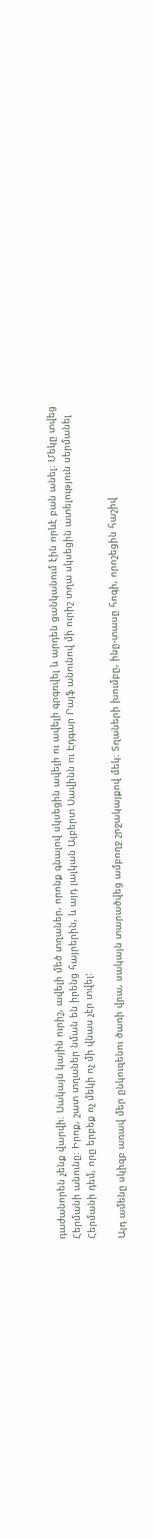դաժանորեն չենք վարվի։ Սակայն կային ուրիշ, ավելի մեծ տղաներ, որոնք գնալով սկսեցին ավելի ու ավելի գրգռվել և արդեն ցանկանում էին որևէ բան անել։ Մեկը տվեց Հերմանի անունը։ Իրոք, շատ տղաներ նման են իրենց հայրերին, և այդ լալկան Ալբերտ Սավինն ու Էդգար Րայֆ անունով մի ուրիշ տղա սկսեցին ատելություն սերմանել Հերմանի դեմ, որը երբեք ոչ մեկի ոչ մի վնաս չէր տվել:

Այդ ամենը սկիզբ առավ մեր ընկուզենու ծառի վրա, սակայն տարածվեց ամբողջ շրջակայքով մեկ։ Տղաների խումբը, ինը-տասը հոգի, որոշեցին հաշիվ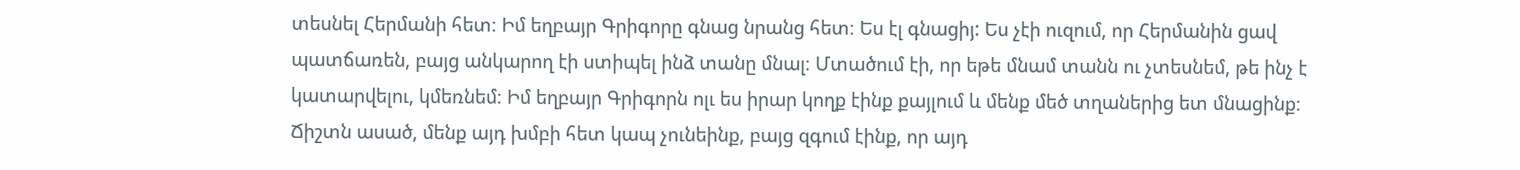տեսնել Հերմանի հետ։ Իմ եղբայր Գրիգորը գնաց նրանց հետ։ Ես էլ գնացիյ: Ես չէի ուզում, որ Հերմանին ցավ պատճառեն, բայց անկարող էի ստիպել ինձ տանը մնալ։ Մտածում էի, որ եթե մնամ տանն ու չտեսնեմ, թե ինչ է կատարվելու, կմեռնեմ։ Իմ եղբայր Գրիգորն ոլւ ես իրար կողք էինք քայլում և մենք մեծ տղաներից ետ մնացինք։ Ճիշտն ասած, մենք այդ խմբի հետ կապ չունեինք, բայց զգում էինք, որ այդ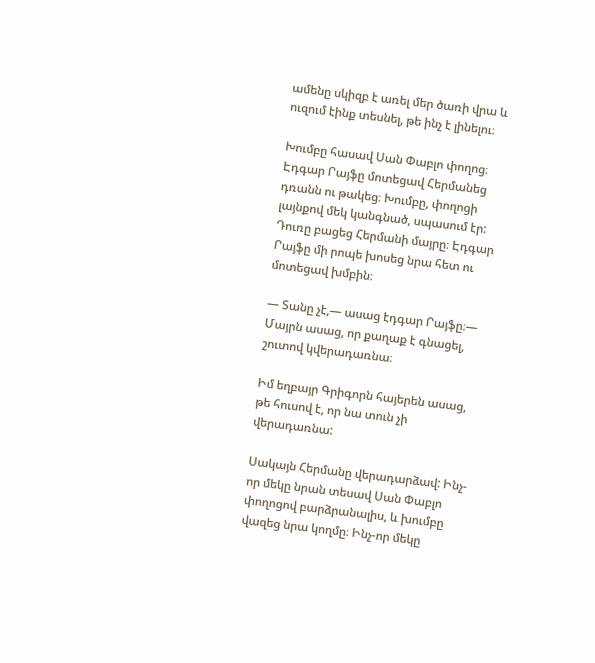ամենը սկիզբ է առել մեր ծառի վրա և ուզում էինք տեսնել, թե ինչ է լինելու։

Խումբը հասավ Սան Փաբլո փողոց։ Էդգար Րայֆը մոտեցավ Հերմանեց դռանն ու թակեց։ Խումբը, փողոցի լայնքով մեկ կանգնած, սպասում էր: Դուռը բացեց Հերմանի մայրը։ Էդգար Րայֆը մի րոպե խոսեց նրա հետ ու մոտեցավ խմբին։

— Տանը չէ,— ասաց էդգար Րայֆը։— Մայրն ասաց, որ քաղաք է գնացել, շուտով կվերադառնա։

Իմ եղբայր Գրիգորն հայերեն ասաց, թե հուսով է, որ նա տուն չի վերադառնա:

Սակայն Հերմանը վերադարձավ: Ինչ-որ մեկը նրան տեսավ Սան Փաբլո փողոցով բարձրանալիս, և խումբը վազեց նրա կողմը։ Ինչ-որ մեկը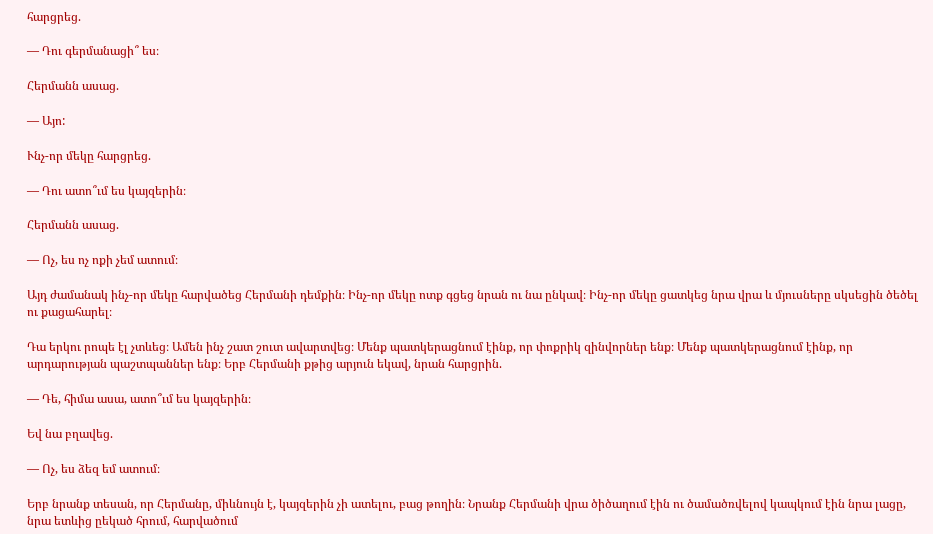հարցրեց.

— Դու գերմանացի՞ ես։

Հերմանն ասաց.

— Այո:

Ւնչ-որ մեկը հարցրեց.

— Դու ատո՞ւմ ես կայզերին։

Հերմանն ասաց.

— Ոչ, ես ոչ ոքի չեմ ատում։

Այդ ժամանակ ինչ-որ մեկը հարվածեց Հերմանի դեմքին։ Ինչ-որ մեկը ոտք գցեց նրան ու նա ընկավ։ Ինչ-որ մեկը ցատկեց նրա վրա և մյուսները սկսեցին ծեծել ու քացահարել։

Դա երկու րոպե էլ չտևեց։ Ամեն ինչ շատ շուտ ավարտվեց։ Մենք պատկերացնում էինք, որ փոքրիկ զինվորներ ենք։ Մենք պատկերացնում էինք, որ արդարության պաշտպաններ ենք։ Երբ Հերմանի քթից արյուն եկավ, նրան հարցրին.

— Դե, հիմա ասա, ատո՞ւմ ես կայզերին։

Եվ նա բղավեց.

— Ոչ, ես ձեզ եմ ատում։

Երբ նրանք տեսան, որ Հերմանը, միևնույն է, կայզերին չի ատելու, բաց թողին։ Նրանք Հերմանի վրա ծիծաղում էին ու ծամածռվելով կապկում էին նրա լացը, նրա ետևից ըեկած հրում, հարվածում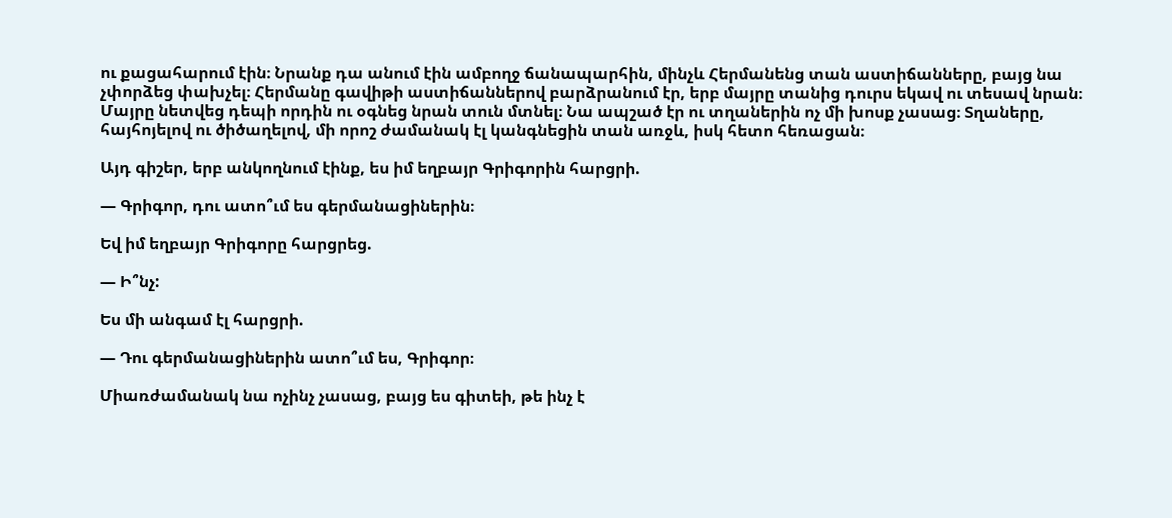ու քացահարում էին։ Նրանք դա անում էին ամբողջ ճանապարհին, մինչև Հերմանենց տան աստիճանները, բայց նա չփորձեց փախչել։ Հերմանը գավիթի աստիճաններով բարձրանում էր, երբ մայրը տանից դուրս եկավ ու տեսավ նրան։ Մայրը նետվեց դեպի որդին ու օգնեց նրան տուն մտնել։ Նա ապշած էր ու տղաներին ոչ մի խոսք չասաց։ Տղաները, հայհոյելով ու ծիծաղելով, մի որոշ ժամանակ էլ կանգնեցին տան առջև, իսկ հետո հեռացան։

Այդ գիշեր, երբ անկողնում էինք, ես իմ եղբայր Գրիգորին հարցրի.

— Գրիգոր, դու ատո՞ւմ ես գերմանացիներին։

Եվ իմ եղբայր Գրիգորը հարցրեց.

— Ի՞նչ:

Ես մի անգամ էլ հարցրի.

— Դու գերմանացիներին ատո՞ւմ ես, Գրիգոր։

Միառժամանակ նա ոչինչ չասաց, բայց ես գիտեի, թե ինչ է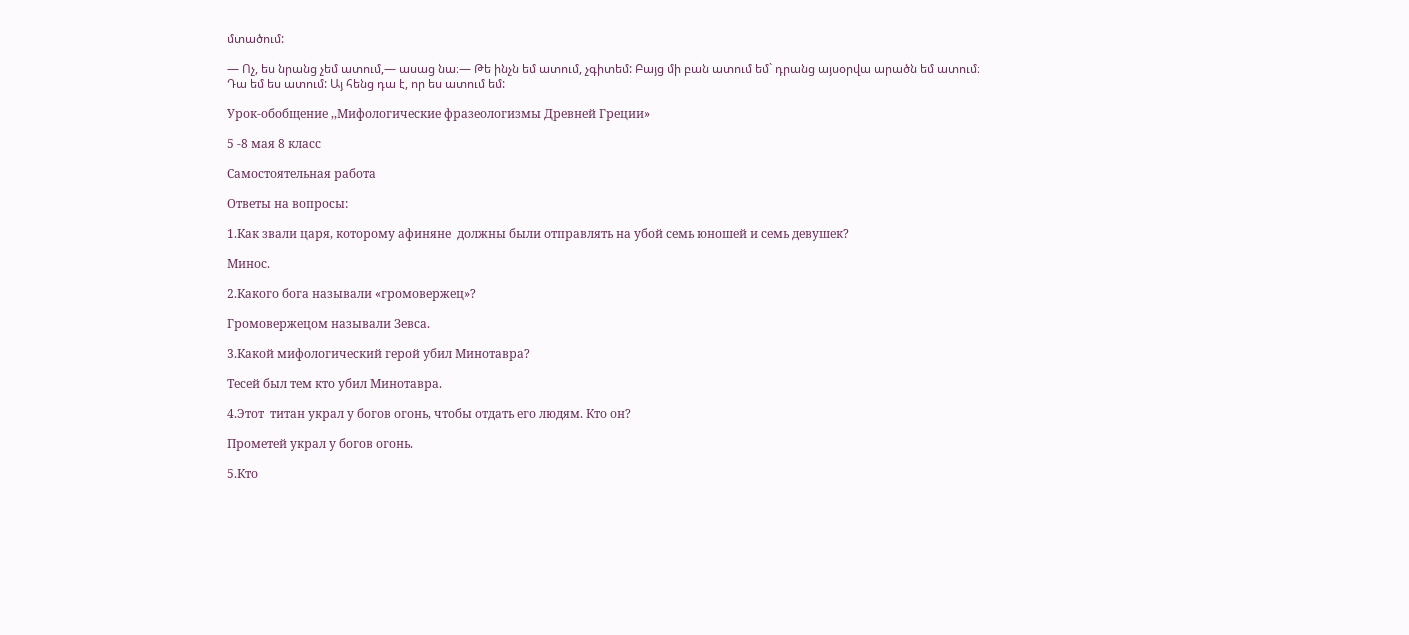մտածում:

— Ոչ, ես նրանց չեմ ատում,— ասաց նա։— Թե ինչն եմ ատում, չգիտեմ: Բայց մի բան ատում եմ` դրանց այսօրվա արածն եմ ատում։ Դա եմ ես ատում: Այ հենց դա է, որ ես ատում եմ:

Урок-обобщение ,,Мифологические фразеологизмы Древней Греции»

5 -8 мая 8 класс

Самостоятельная работа

Ответы на вопросы:

1.Как звали царя, которому афиняне  должны были отправлять на убой семь юношей и семь девушек?

Минос.

2.Какого бога называли «громовержец»?

Громовержецом называли Зевса.

3.Какой мифологический герой убил Минотавра?

Тесей был тем кто убил Минотавра.

4.Этот  титан украл у богов огонь, чтобы отдать его людям. Кто он?

Прометей украл у богов огонь.

5.Кто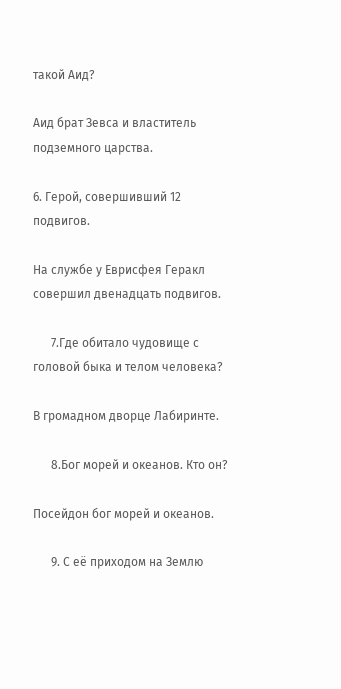такой Аид?

Аид брат Зевса и властитель подземного царства.

6. Герой, совершивший 12 подвигов.

На службе у Еврисфея Геракл совершил двенадцать подвигов.

      7.Где обитало чудовище с головой быка и телом человека?

В громадном дворце Лабиринте.

      8.Бог морей и океанов. Кто он?

Посейдон бог морей и океанов.

      9. С её приходом на Землю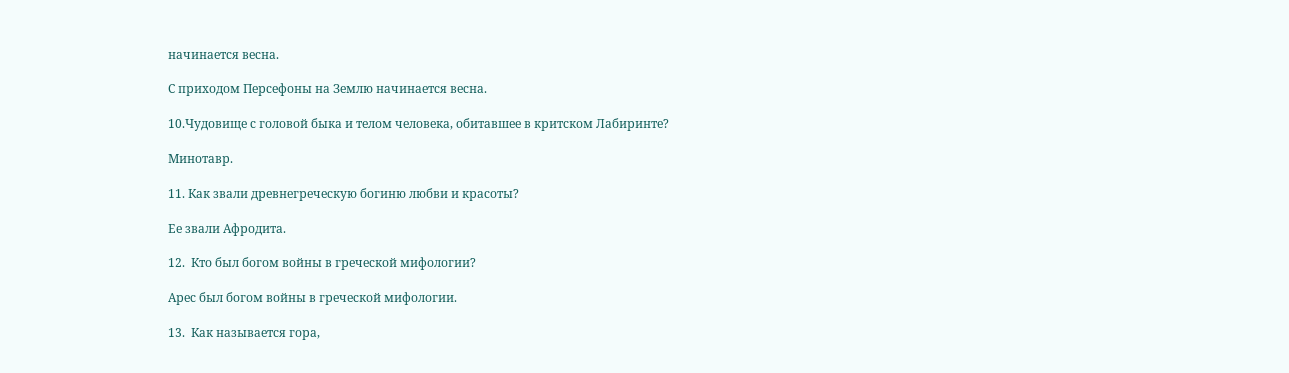начинается весна.

С приходом Персефоны на Землю начинается весна.

10.Чудовище с головой быка и телом человека, обитавшее в критском Лабиринте?

Минотавр.

11. Как звали древнегреческую богиню любви и красоты?

Ее звали Афродита.

12.  Кто был богом войны в греческой мифологии?

Арес был богом войны в греческой мифологии.

13.  Как называется гора,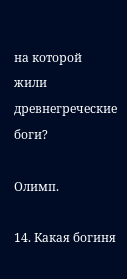на которой жили древнегреческие боги?

Олимп.

14. Какая богиня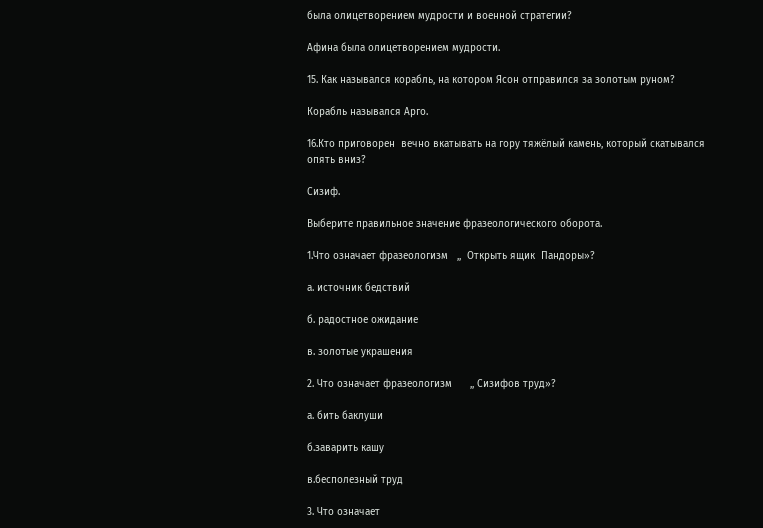была олицетворением мудрости и военной стратегии?

Афина была олицетворением мудрости.

15. Как назывался корабль, на котором Ясон отправился за золотым руном?

Корабль назывался Арго.

16.Кто приговорен  вечно вкатывать на гору тяжёлый камень, который скатывался опять вниз?

Сизиф.

Выберите правильное значение фразеологического оборота.

1.Что означает фразеологизм   ,,  Открыть ящик  Пандоры»?

а. источник бедствий

б. радостное ожидание

в. золотые украшения

2. Что означает фразеологизм      ,, Сизифов труд»?

а. бить баклуши

б.заварить кашу

в.бесполезный труд

3. Что означает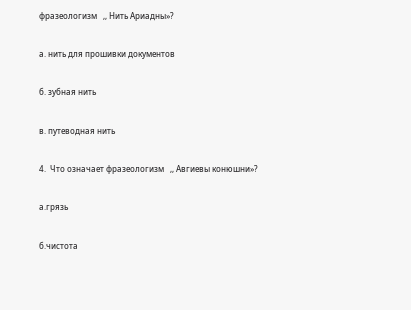фразеологизм   ,, Нить Ариадны»?

а. нить для прошивки документов

б. зубная нить

в. путеводная нить

4.  Что означает фразеологизм   ,, Авгиевы конюшни»?

а.грязь

б.чистота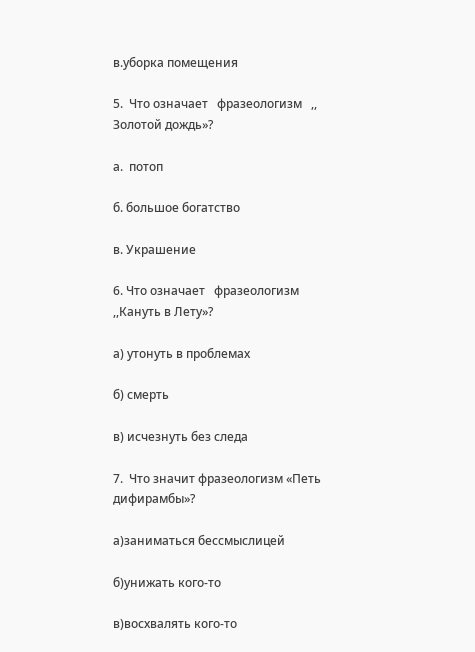в.уборка помещения

5.  Что означает   фразеологизм   ,, Золотой дождь»?

а.  потоп

б. большое богатство

в. Украшение

6. Что означает   фразеологизм   ,,Кануть в Лету»?

а) утонуть в проблемах

б) смерть

в) исчезнуть без следа

7.  Что значит фразеологизм «Петь дифирамбы»?

а)заниматься бессмыслицей

б)унижать кого-то

в)восхвалять кого-то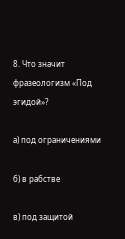8. Что значит фразеологизм «Под эгидой»?

а) под ограничениями

б) в рабстве

в) под защитой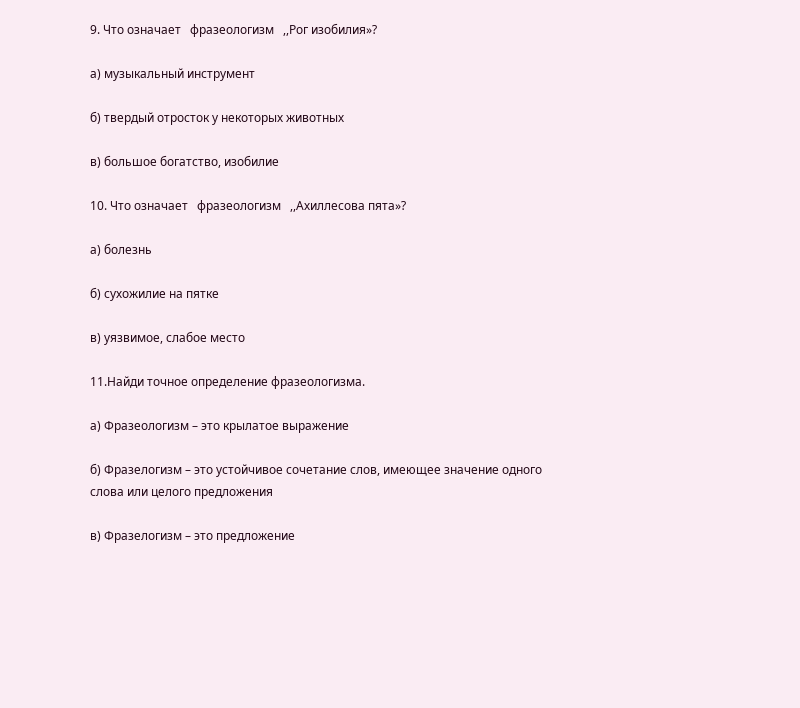9. Что означает   фразеологизм   ,,Рог изобилия»?

а) музыкальный инструмент

б) твердый отросток у некоторых животных

в) большое богатство, изобилие

10. Что означает   фразеологизм   ,,Ахиллесова пята»?

а) болезнь

б) сухожилие на пятке

в) уязвимое, слабое место

11.Найди точное определение фразеологизма.

а) Фразеологизм – это крылатое выражение

б) Фразелогизм – это устойчивое сочетание слов, имеющее значение одного слова или целого предложения

в) Фразелогизм – это предложение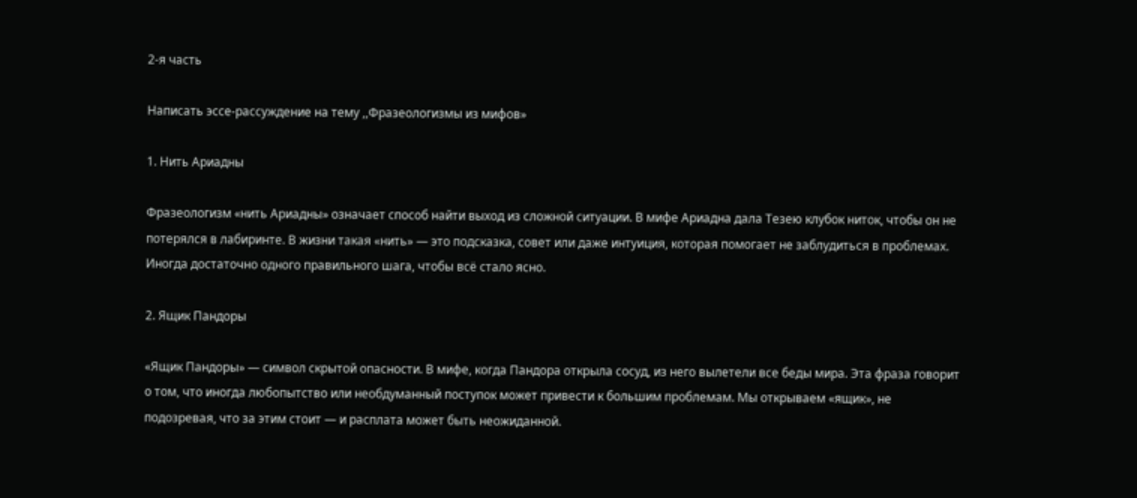2-я часть

Написать эссе-рассуждение на тему ,,Фразеологизмы из мифов»

1. Нить Ариадны

Фразеологизм «нить Ариадны» означает способ найти выход из сложной ситуации. В мифе Ариадна дала Тезею клубок ниток, чтобы он не потерялся в лабиринте. В жизни такая «нить» — это подсказка, совет или даже интуиция, которая помогает не заблудиться в проблемах. Иногда достаточно одного правильного шага, чтобы всё стало ясно.

2. Ящик Пандоры

«Ящик Пандоры» — символ скрытой опасности. В мифе, когда Пандора открыла сосуд, из него вылетели все беды мира. Эта фраза говорит о том, что иногда любопытство или необдуманный поступок может привести к большим проблемам. Мы открываем «ящик», не подозревая, что за этим стоит — и расплата может быть неожиданной.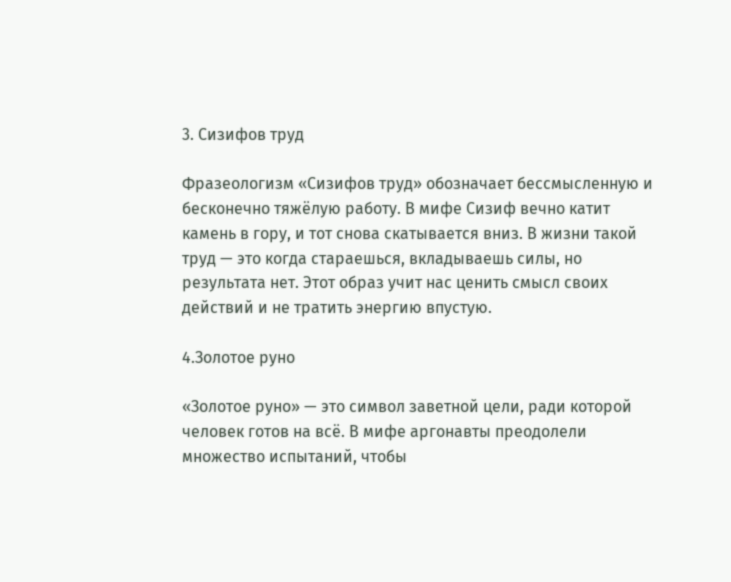3. Сизифов труд

Фразеологизм «Сизифов труд» обозначает бессмысленную и бесконечно тяжёлую работу. В мифе Сизиф вечно катит камень в гору, и тот снова скатывается вниз. В жизни такой труд — это когда стараешься, вкладываешь силы, но результата нет. Этот образ учит нас ценить смысл своих действий и не тратить энергию впустую.

4.Золотое руно

«Золотое руно» — это символ заветной цели, ради которой человек готов на всё. В мифе аргонавты преодолели множество испытаний, чтобы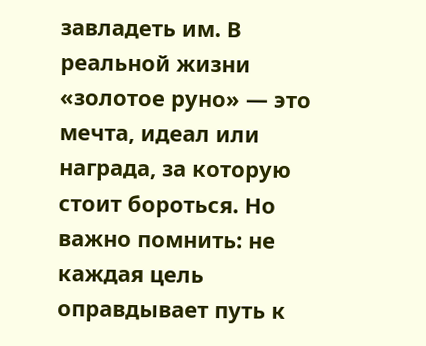завладеть им. В реальной жизни «золотое руно» — это мечта, идеал или награда, за которую стоит бороться. Но важно помнить: не каждая цель оправдывает путь к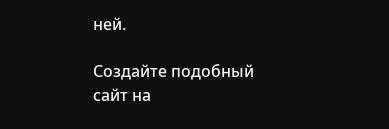ней.

Создайте подобный сайт на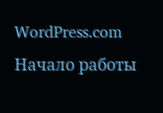WordPress.com
Начало работы